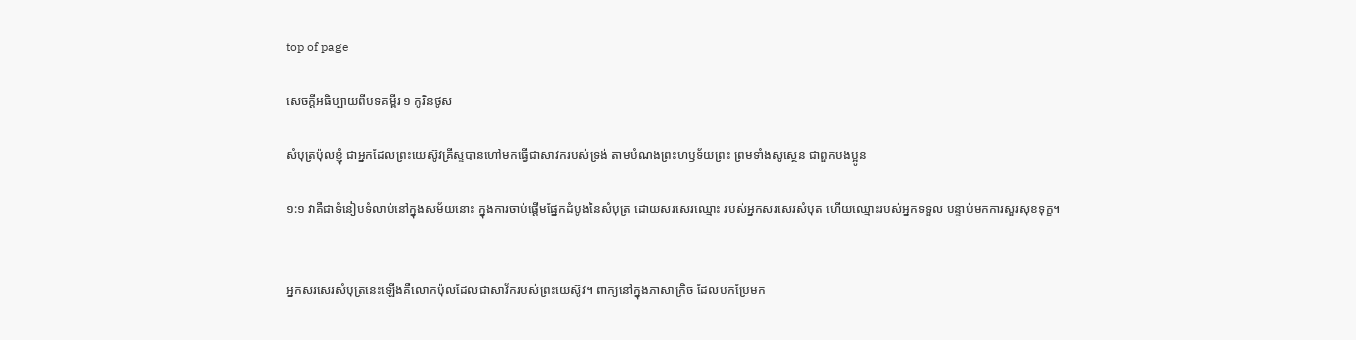top of page

សេចក្តីអធិប្បាយពីបទគម្ពីរ ១ កូរិន‌ថូស

សំបុត្រប៉ុលខ្ញុំ ជាអ្នកដែលព្រះ‌យេស៊ូវគ្រីស្ទបានហៅមកធ្វើជាសាវករបស់ទ្រង់ តាមបំណងព្រះ‌ហឫទ័យព្រះ ព្រមទាំងសូស្ថេន ជាពួកបងប្អូន

១:១ វាគឺជាទំនៀបទំលាប់នៅក្នុងសម័យនោះ ក្នុងការចាប់ផ្តើមផ្នែកដំបូងនៃសំបុត្រ ដោយសរសេរឈ្មោះ របស់អ្នកសរសេរសំបុត ហើយឈ្មោះរបស់អ្នកទទួល បន្ទាប់មកការសួរសុខទុក្ខ។


អ្នកសរសេរសំបុត្រនេះឡើងគឺលោកប៉ុលដែលជាសាវ័ករបស់ព្រះយេស៊ូវ។ ពាក្យនៅក្នុងភាសាក្រិច ដែលបកប្រែមក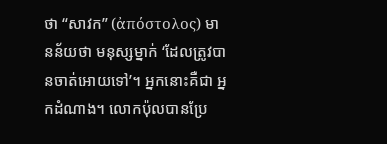ថា “សាវក” (ἀπόστολος) មានន័យថា មនុស្សម្នាក់ ‘ដែលត្រូវបានចាត់អោយទៅ’។ អ្នកនោះគឺជា អ្នកដំណាង។ លោកប៉ុលបានប្រែ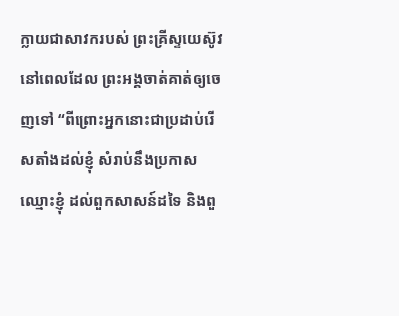ក្លាយជាសាវករបស់ ព្រះគ្រីស្ទយេស៊ូវនៅពេលដែល ព្រះអង្គចាត់គាត់ឲ្យចេញទៅ “ពីព្រោះអ្នកនោះជាប្រដាប់រើសតាំងដល់ខ្ញុំ សំរាប់នឹងប្រកាសឈ្មោះខ្ញុំ ដល់ពួកសាសន៍ដទៃ និងពួ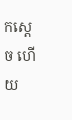កស្តេច ហើយ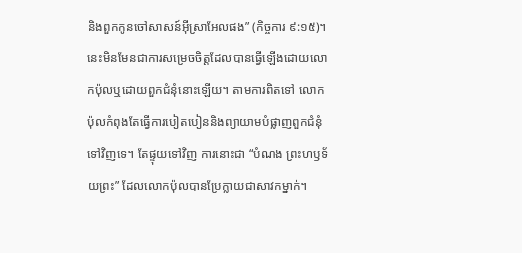និងពួកកូនចៅសាសន៍អ៊ីស្រាអែលផង” (កិច្ចការ ៩:១៥)។ នេះមិនមែនជាការសម្រេចចិត្តដែលបានធ្វើឡើងដោយលោកប៉ុលឬដោយពួកជំនុំនោះឡើយ។ តាមការពិតទៅ លោកប៉ុលកំពុងតែធ្វើការបៀតបៀននិងព្យាយាមបំផ្លាញពួកជំនុំទៅវិញទេ។ តែផ្ទុយទៅវិញ ការនោះជា “បំណង ព្រះហឫទ័យព្រះ” ដែលលោកប៉ុលបានប្រែក្លាយជាសាវកម្នាក់។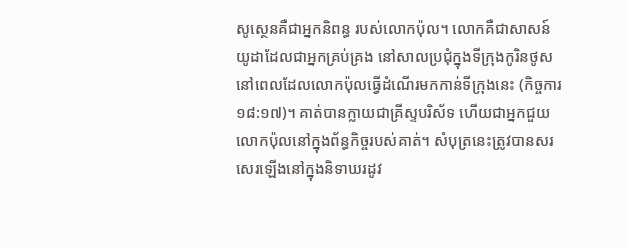សូស្ថេនគឺជាអ្នកនិពន្ធ របស់លោកប៉ុល។ លោកគឺជាសាសន៍យូដាដែលជាអ្នកគ្រប់គ្រង នៅសាលប្រជុំក្នុងទីក្រុងកូរិនថូស នៅពេលដែលលោកប៉ុលធ្វើដំណើរមកកាន់ទីក្រុងនេះ (កិច្ចការ ១៨:១៧)។ គាត់បានក្លាយជាគ្រីស្ទបរិស័ទ ហើយជាអ្នកជួយលោកប៉ុលនៅក្នុងព័ន្ធកិច្ចរបស់គាត់។ សំបុត្រនេះត្រូវបានសរសេរឡើងនៅក្នុងនិទាឃរដូវ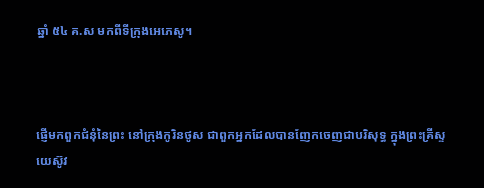ឆ្នាំ ៥៤ គ.ស មកពីទីក្រុងអេភេសូ។



ផ្ញើមកពួកជំនុំនៃព្រះ នៅក្រុងកូរិន‌ថូស ជាពួកអ្នកដែលបានញែកចេញជាបរិសុទ្ធ ក្នុងព្រះ‌គ្រីស្ទយេស៊ូវ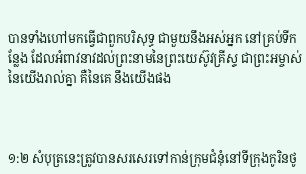បានទាំងហៅមកធ្វើជាពួកបរិសុទ្ធ ជាមួយនឹងអស់អ្នក នៅគ្រប់ទីកន្លែង ដែលអំពាវ‌នាវដល់ព្រះ‌នាមនៃព្រះ‌យេស៊ូវគ្រីស្ទ ជាព្រះ‌អម្ចាស់នៃយើងរាល់គ្នា គឺនៃគេ នឹងយើងផង



១:២ សំបុត្រនេះត្រូវបានសរសេរទៅកាន់ក្រុមជំនុំនៅទីក្រុងកូរិនថូ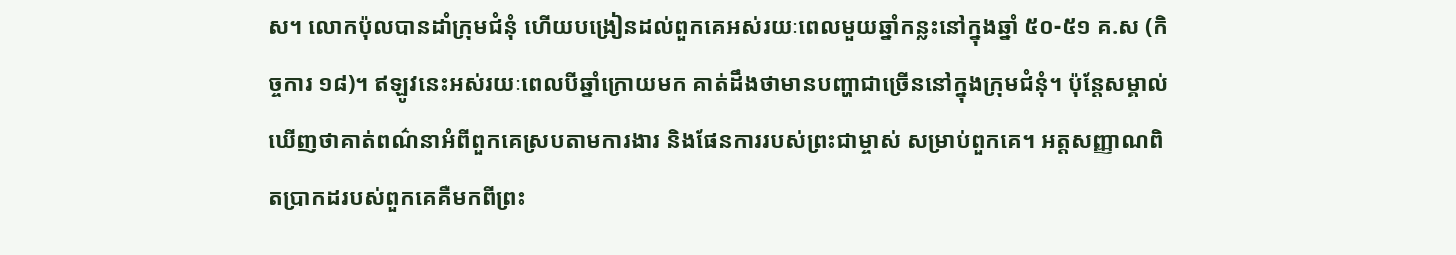ស។ លោកប៉ុលបានដាំក្រុមជំនុំ ហើយបង្រៀនដល់ពួកគេអស់រយៈពេលមួយឆ្នាំកន្លះនៅក្នុងឆ្នាំ ៥០-៥១ គ.ស (កិច្ចការ ១៨)។ ឥឡូវនេះអស់រយៈពេលបីឆ្នាំក្រោយមក គាត់ដឹងថាមានបញ្ហាជាច្រើននៅក្នុងក្រុមជំនុំ។ ប៉ុន្តែសម្គាល់ឃើញថាគាត់ពណ៌នាអំពីពួកគេស្របតាមការងារ និងផែនការរបស់ព្រះជាម្ចាស់ សម្រាប់ពួកគេ។ អត្តសញ្ញាណពិតប្រាកដរបស់ពួកគេគឺមកពីព្រះ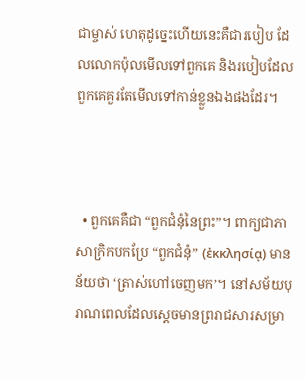ជាម្ចាស់ ហេតុដូច្នេះហើយនេះគឺជារបៀប ដែលលោកប៉ុលមើលទៅពួកគេ និងរបៀបដែលពួកគេគួរតែមើលទៅកាន់ខ្លួនឯងផងដែរ។



  • ពួកគេគឺជា “ពួកជំនុំនៃព្រះ”។ ពាក្យជាភាសាក្រិកបកប្រែ “ពួកជំនុំ” (ἐκκλησίᾳ) មានន័យថា ‘ត្រាស់ហៅចេញមក’។ នៅសម័យបុរាណពេលដែលស្តេចមានព្ររាជសារសម្រា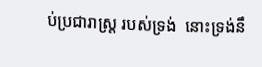ប់ប្រជារាស្ត្រ របស់ទ្រង់  នោះទ្រង់នឹ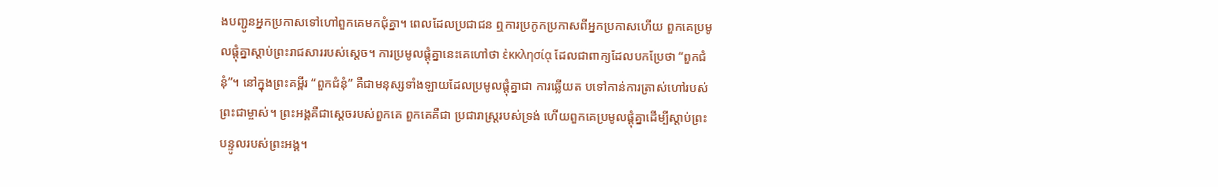ងបញ្ជូនអ្នកប្រកាសទៅហៅពួកគេមកជុំគ្នា។ ពេលដែលប្រជាជន ឮការប្រកូកប្រកាសពីអ្នកប្រកាសហើយ ពួកគេប្រមូលផ្តុំគ្នាស្តាប់ព្រះរាជសាររបស់ស្តេច។ ការប្រមូលផ្តុំគ្នានេះគេហៅថា ἐκκλησίᾳ ដែលជាពាក្យដែលបកប្រែថា “ពួកជំនុំ”។ នៅក្នុងព្រះគម្ពីរ “ពួកជំនុំ” គឺជាមនុស្សទាំងឡាយដែលប្រមូលផ្តុំគ្នាជា ការឆ្លើយត បទៅកាន់ការត្រាស់ហៅរបស់ព្រះជាម្ចាស់។ ព្រះអង្គគឺជាស្តេចរបស់ពួកគេ ពួកគេគឺជា ប្រជារាស្ត្ររបស់ទ្រង់ ហើយពួកគេប្រមូលផ្តុំគ្នាដើម្បីស្តាប់ព្រះបន្ទូលរបស់ព្រះអង្គ។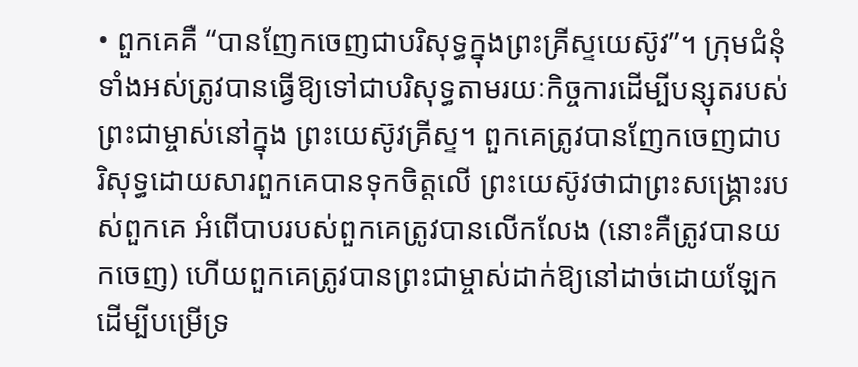• ពួកគេគឺ “បានញែកចេញជាបរិសុទ្ធក្នុងព្រះគ្រីស្ទយេស៊ូវ”។ ក្រុមជំនុំទាំងអស់ត្រូវបានធ្វើឱ្យទៅជាបរិសុទ្ធតាមរយៈកិច្ចការដើម្បីបន្សុតរបស់ព្រះជាម្ចាស់នៅក្នុង ព្រះយេស៊ូវគ្រីស្ទ។ ពួកគេត្រូវបានញែកចេញជាបរិសុទ្ធដោយសារពួកគេបានទុកចិត្តលើ ព្រះយេស៊ូវថាជាព្រះសង្គ្រោះរបស់ពួកគេ អំពើបាបរបស់ពួកគេត្រូវបានលើកលែង (នោះគឺត្រូវបានយកចេញ) ហើយពួកគេត្រូវបានព្រះជាម្ចាស់ដាក់ឱ្យនៅដាច់ដោយឡែក ដើម្បីបម្រើទ្រ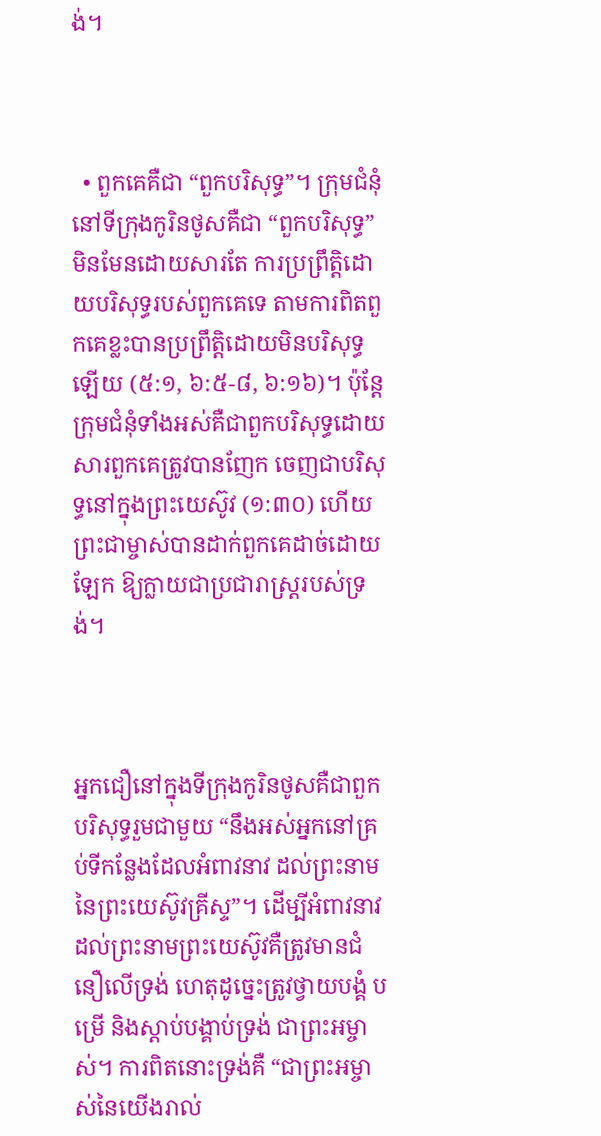ង់។



  • ពួកគេគឺជា “ពួកបរិសុទ្ធ”។ ក្រុមជំនុំនៅទីក្រុងកូរិនថូសគឺជា “ពួកបរិសុទ្ធ” មិនមែនដោយសារតែ ការប្រព្រឹត្តិដោយបរិសុទ្ធរបស់ពួកគេទេ តាមការពិតពួកគេខ្លះបានប្រព្រឹត្តិដោយមិនបរិសុទ្ធឡើយ (៥:១, ៦:៥-៨, ៦:១៦)។ ប៉ុន្តែ ក្រុមជំនុំទាំងអស់គឺជាពួកបរិសុទ្ធដោយសារពួកគេត្រូវបានញែក ចេញជាបរិសុទ្ធនៅក្នុងព្រះយេស៊ូវ (១:៣០) ហើយព្រះជាម្ចាស់បានដាក់ពួកគេដាច់ដោយឡែក ឱ្យក្លាយជាប្រជារាស្ត្ររបស់ទ្រង់។



អ្នកជឿនៅក្នុងទីក្រុងកូរិនថូសគឺជាពួកបរិសុទ្ធរួមជាមួយ “នឹងអស់អ្នកនៅគ្រប់ទីកន្លែងដែលអំពាវនាវ ដល់ព្រះនាមនៃព្រះយេស៊ូវគ្រីស្ទ”។ ដើម្បីអំពាវនាវដល់ព្រះនាមព្រះយេស៊ូវគឺត្រូវមានជំនឿលើទ្រង់ ហេតុដូច្នេះត្រូវថ្វាយបង្គំ បម្រើ និងស្តាប់បង្គាប់ទ្រង់ ជាព្រះអម្ចាស់។ ការពិតនោះទ្រង់គឺ “ជាព្រះអម្ចាស់នៃយើងរាល់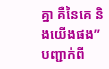គ្នា គឺនៃគេ និងយើងផង” បញ្ជាក់ពី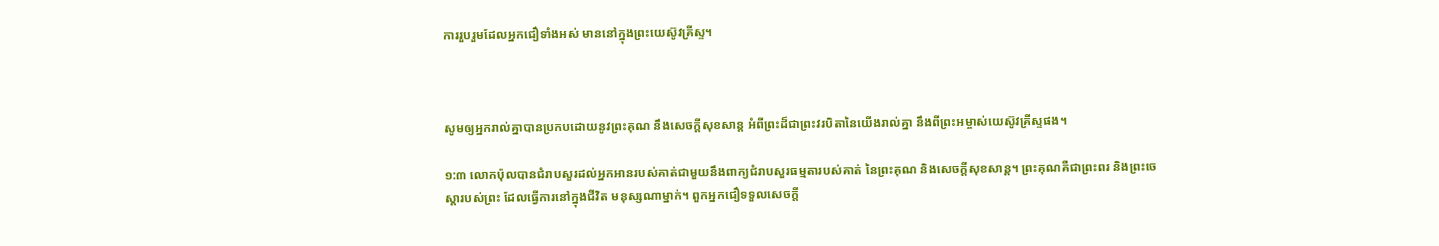ការរួបរួមដែលអ្នកជឿទាំងអស់ មាននៅក្នុងព្រះយេស៊ូវគ្រីស្ទ។



សូមឲ្យអ្នករាល់គ្នាបានប្រកបដោយនូវព្រះ‌គុណ នឹងសេចក្ដីសុខ‌សាន្ត អំពីព្រះដ៏ជាព្រះវរ‌បិតានៃយើងរាល់គ្នា នឹងពីព្រះ‌អម្ចាស់យេស៊ូវ‌គ្រីស្ទផង។

១:៣ លោកប៉ុលបានជំរាបសួរដល់អ្នកអានរបស់គាត់ជាមួយនឹងពាក្យជំរាបសួរធម្មតារបស់គាត់ នៃព្រះគុណ និងសេចក្តីសុខសាន្ត។ ព្រះគុណគឺជាព្រះពរ និងព្រះចេស្តារបស់ព្រះ ដែលធ្វើការនៅក្នុងជីវិត មនុស្សណាម្នាក់។ ពួកអ្នកជឿទទួលសេចក្តី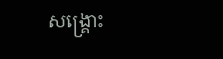សង្រ្គោះ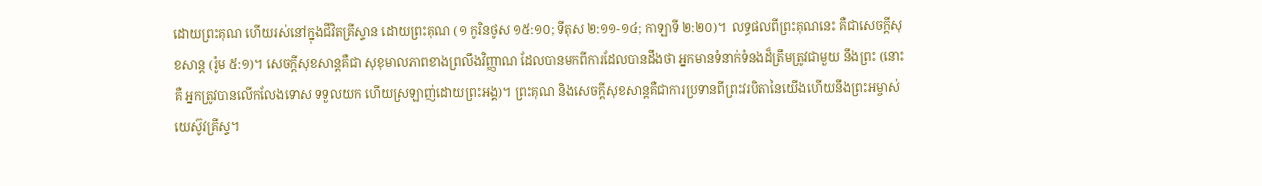ដោយព្រះគុណ ហើយរស់នៅក្នុងជីវិតគ្រីស្ទាន ដោយព្រះគុណ (១ កូរិនថូស ១៥:១០; ទីតុស ២:១១-១៤; កាឡាទី ២:២០)។  លទ្ធផលពីព្រះគុណនេះ គឺជាសេចក្តីសុខសាន្ត (រ៉ូម ៥:១)។ សេចក្តីសុខសាន្តគឺជា សុខុមាលភាពខាងព្រលឹងវិញ្ញាណ ដែលបានមកពីការដែលបានដឹងថា អ្នកមានទំនាក់ទំនងដ៏ត្រឹមត្រូវជាមួយ នឹងព្រះ (នោះគឺ អ្នកត្រូវបានលើកលែងទោស ទទួលយក ហើយស្រឡាញ់ដោយព្រះអង្គ)។ ព្រះគុណ និងសេចក្តីសុខសាន្តគឺជាការប្រទានពីព្រះវរបិតានៃយើងហើយនឹងព្រះអម្ចាស់យេស៊ូវគ្រីស្ទ។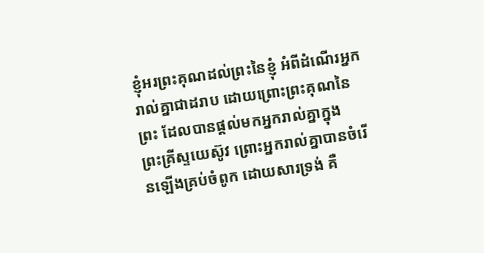ខ្ញុំអរព្រះ‌គុណដល់ព្រះនៃខ្ញុំ អំពីដំណើរអ្នករាល់គ្នាជាដរាប ដោយព្រោះព្រះ‌គុណនៃព្រះ ដែលបានផ្តល់មកអ្នករាល់គ្នាក្នុងព្រះ‌គ្រីស្ទយេស៊ូវ ព្រោះអ្នករាល់គ្នាបានចំរើនឡើងគ្រប់ចំពូក ដោយ‌សារទ្រង់ គឺ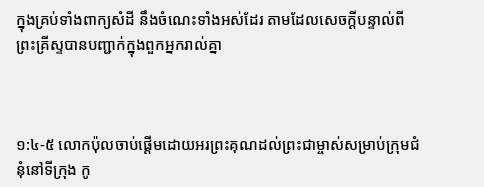ក្នុងគ្រប់ទាំងពាក្យសំដី នឹងចំណេះទាំងអស់ដែរ តាមដែលសេចក្ដីបន្ទាល់ពីព្រះ‌គ្រីស្ទបានបញ្ជាក់ក្នុងពួកអ្នករាល់គ្នា



១:៤-៥ លោកប៉ុលចាប់ផ្តើមដោយអរព្រះគុណដល់ព្រះជាម្ចាស់សម្រាប់ក្រុមជំនុំនៅទីក្រុង កូ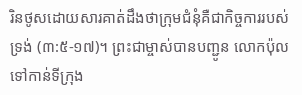រិនថូសដោយសារគាត់ដឹងថាក្រុមជំនុំគឺជាកិច្ចការរបស់ទ្រង់ (៣:៥-១៧)។ ព្រះជាម្ចាស់បានបញ្ជូន លោកប៉ុលទៅកាន់ទីក្រុង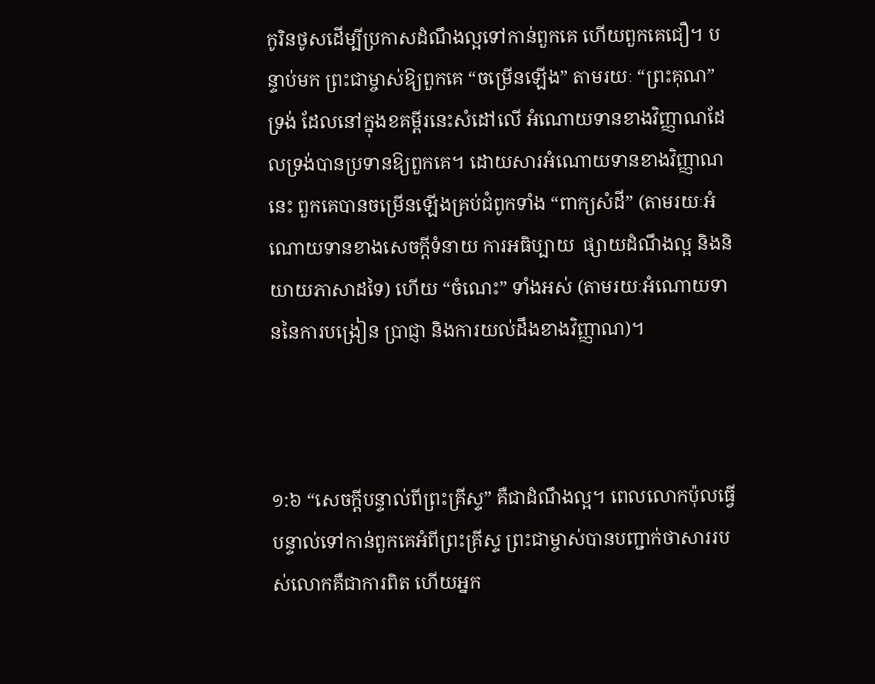កូរិនថូសដើម្បីប្រកាសដំណឹងល្អទៅកាន់ពួកគេ ហើយពួកគេជឿ។ បន្ទាប់មក ព្រះជាម្ចាស់ឱ្យពួកគេ “ចម្រើនឡើង” តាមរយៈ “ព្រះគុណ” ទ្រង់ ដែលនៅក្នុងខគម្ពីរនេះសំដៅលើ អំណោយទានខាងវិញ្ញាណដែលទ្រង់បានប្រទានឱ្យពួកគេ។ ដោយសារអំណោយទានខាងវិញ្ញាណនេះ ពួកគេបានចម្រើនឡើងគ្រប់ជំពូកទាំង “ពាក្យសំដី” (តាមរយៈអំណោយទានខាងសេចក្តីទំនាយ ការអធិប្បាយ  ផ្សាយដំណឹងល្អ និងនិយាយភាសាដទៃ) ហើយ “ចំណេះ” ទាំងអស់ (តាមរយៈអំណោយទាននៃការបង្រៀន ប្រាជ្ញា និងការយល់ដឹងខាងវិញ្ញាណ)។



១:៦ “សេចក្តីបន្ទាល់ពីព្រះគ្រីស្ទ” គឺជាដំណឹងល្អ។ ពេលលោកប៉ុលធ្វើបន្ទាល់ទៅកាន់ពួកគេអំពីព្រះគ្រីស្ទ ព្រះជាម្ចាស់បានបញ្ជាក់ថាសាររបស់លោកគឺជាការពិត ហើយអ្នក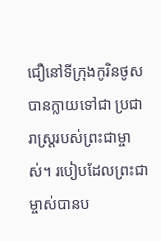ជឿនៅទីក្រុងកូរិនថូសបានក្លាយទៅជា ប្រជារាស្ត្ររបស់ព្រះជាម្ចាស់។ របៀបដែលព្រះជាម្ចាស់បានប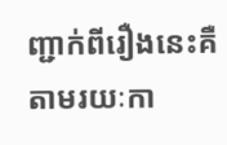ញ្ជាក់ពីរឿងនេះគឺតាមរយៈកា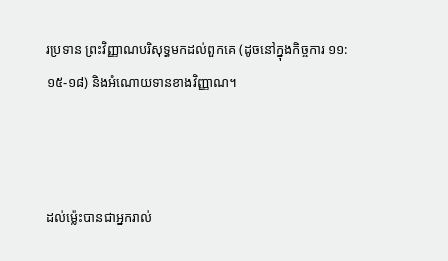រប្រទាន ព្រះវិញ្ញាណបរិសុទ្ធមកដល់ពួកគេ (ដូចនៅក្នុងកិច្ចការ ១១:១៥-១៨) និងអំណោយទានខាងវិញ្ញាណ។



ដល់ម៉្លេះបានជាអ្នករាល់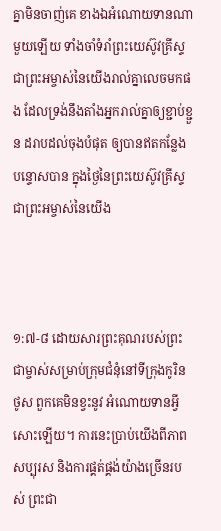គ្នាមិនចាញ់គេ ខាងឯអំណោយទានណាមួយឡើយ ទាំងចាំទំរាំព្រះ‌យេស៊ូវគ្រីស្ទ ជាព្រះ‌អម្ចាស់នៃយើងរាល់គ្នាលេចមកផង ដែលទ្រង់នឹងតាំងអ្នករាល់គ្នាឲ្យខ្ជាប់‌ខ្ជួន ដរាបដល់ចុងបំផុត ឲ្យបានឥតកន្លែងបន្ទោសបាន ក្នុងថ្ងៃនៃព្រះ‌យេស៊ូវគ្រីស្ទ ជាព្រះ‌អម្ចាស់នៃយើង



១:៧-៨ ដោយសារព្រះគុណរបស់ព្រះជាម្ចាស់សម្រាប់ក្រុមជំនុំនៅទីក្រុងកូរិនថូស ពួកគេមិនខ្វះនូវ អំណោយទានអ្វីសោះឡើយ។ ការនេះប្រាប់យើងពីភាពសប្បុរស និងការផ្គត់ផ្គង់យ៉ាងច្រើនរបស់ ព្រះជា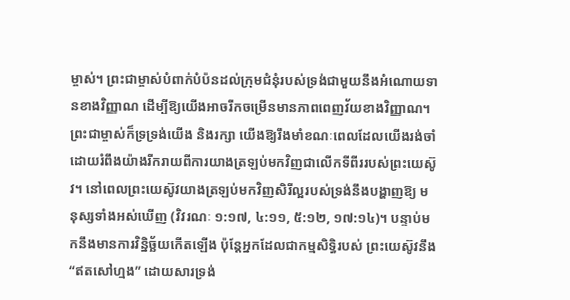ម្ចាស់។ ព្រះជាម្ចាស់បំពាក់បំប៉នដល់ក្រុមជំនុំរបស់ទ្រង់ជាមួយនឹងអំណោយទានខាងវិញ្ញាណ ដើម្បីឱ្យយើងអាចរីកចម្រើនមានភាពពេញវ័យខាងវិញ្ញាណ។ ព្រះជាម្ចាស់ក៏ទ្រទ្រង់យើង និងរក្សា យើងឱ្យរឹងមាំខណៈពេលដែលយើងរង់ចាំដោយរំពឹងយ៉ាងរីករាយពីការយាងត្រឡប់មកវិញជាលើកទីពីររបស់ព្រះយេស៊ូវ។ នៅពេលព្រះយេស៊ូវយាងត្រឡប់មកវិញសិរីល្អរបស់ទ្រង់នឹងបង្ហាញឱ្យ មនុស្សទាំងអស់ឃើញ (វិវរណៈ ១:១៧, ៤:១១, ៥:១២, ១៧:១៤)។ បន្ទាប់មកនឹងមានការវិន្និច្ឆ័យកើតឡើង ប៉ុន្តែអ្នកដែលជាកម្មសិទ្ធិរបស់ ព្រះយេស៊ូវនឹង “ឥតសៅហ្មង” ដោយសារទ្រង់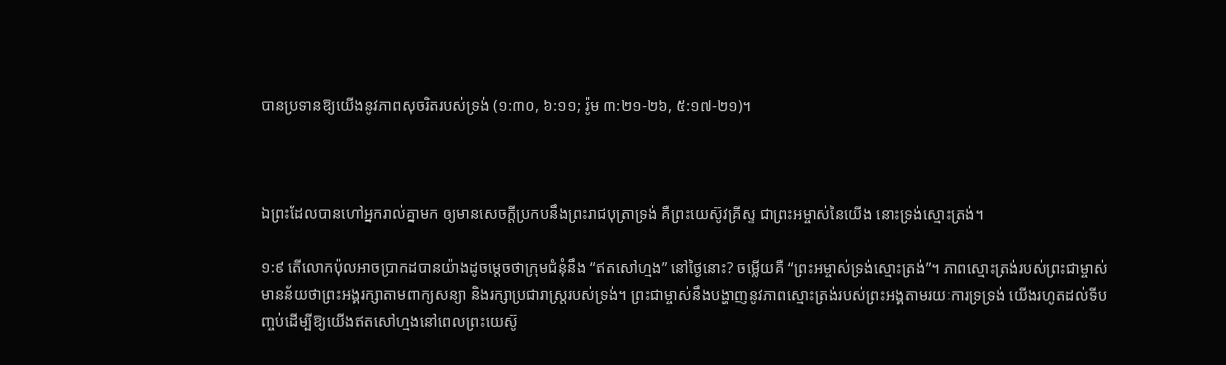បានប្រទានឱ្យយើងនូវភាពសុចរិតរបស់ទ្រង់ (១:៣០, ៦:១១; រ៉ូម ៣:២១-២៦, ៥:១៧-២១)។



ឯព្រះដែលបានហៅអ្នករាល់គ្នាមក ឲ្យមានសេចក្ដីប្រកបនឹងព្រះ‌រាជ‌បុត្រាទ្រង់ គឺព្រះ‌យេស៊ូវគ្រីស្ទ ជាព្រះ‌អម្ចាស់នៃយើង នោះទ្រង់ស្មោះ‌ត្រង់។

១:៩ តើលោកប៉ុលអាចប្រាកដបានយ៉ាងដូចម្តេចថាក្រុមជំនុំនឹង “ឥតសៅហ្មង” នៅថ្ងៃនោះ? ចម្លើយគឺ “ព្រះអម្ចាស់ទ្រង់ស្មោះត្រង់”។ ភាពស្មោះត្រង់របស់ព្រះជាម្ចាស់មានន័យថាព្រះអង្គរក្សាតាមពាក្យសន្យា និងរក្សាប្រជារាស្ត្ររបស់ទ្រង់។ ព្រះជាម្ចាស់នឹងបង្ហាញនូវភាពស្មោះត្រង់របស់ព្រះអង្គតាមរយៈការទ្រទ្រង់ យើងរហូតដល់ទីបញ្ចប់ដើម្បីឱ្យយើងឥតសៅហ្មងនៅពេលព្រះយេស៊ូ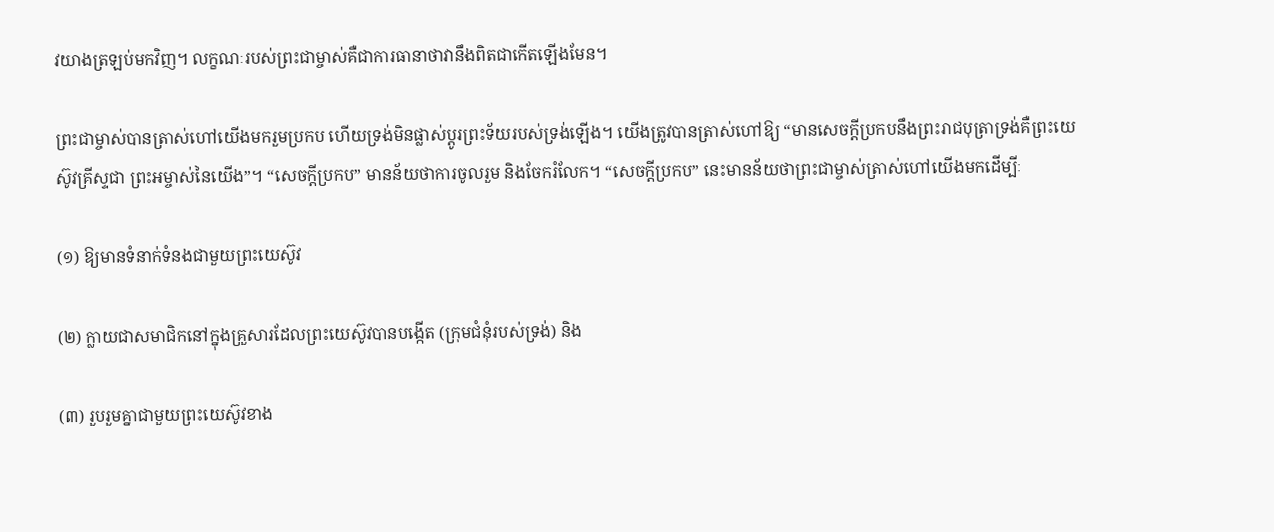វយាងត្រឡប់មកវិញ។ លក្ខណៈរបស់ព្រះជាម្ចាស់គឺជាការធានាថាវានឹងពិតជាកើតឡើងមែន។

ព្រះជាម្ចាស់បានត្រាស់ហៅយើងមករួមប្រកប ហើយទ្រង់មិនផ្លាស់ប្តូរព្រះទ័យរបស់ទ្រង់ឡើង។ យើងត្រូវបានត្រាស់ហៅឱ្យ “មានសេចក្តីប្រកបនឹងព្រះរាជបុត្រាទ្រង់គឺព្រះយេស៊ូវគ្រីស្ទជា ព្រះអម្ចាស់នៃយើង”។ “សេចក្តីប្រកប” មានន័យថាការចូលរួម និងចែករំលែក។ “សេចក្តីប្រកប” នេះមានន័យថាព្រះជាម្ចាស់ត្រាស់ហៅយើងមកដើម្បីៈ

(១) ឱ្យមានទំនាក់ទំនងជាមួយព្រះយេស៊ូវ

(២) ក្លាយជាសមាជិកនៅក្នុងគ្រួសារដែលព្រះយេស៊ូវបានបង្កើត (ក្រុមជំនុំរបស់ទ្រង់) និង

(៣) រួបរួមគ្នាជាមួយព្រះយេស៊ូវខាង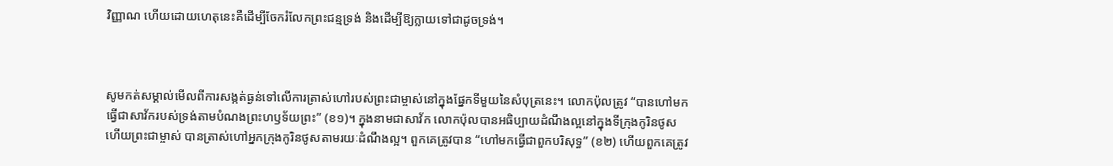វិញ្ញាណ ហើយដោយហេតុនេះគឺដើម្បីចែករំលែកព្រះជន្មទ្រង់ និងដើម្បីឱ្យក្លាយទៅជាដូចទ្រង់។



សូមកត់សម្គាល់មើលពីការសង្កត់ធ្ងន់ទៅលើការត្រាស់ហៅរបស់ព្រះជាម្ចាស់នៅក្នុងផ្នែកទីមួយនៃសំបុត្រនេះ។ លោកប៉ុលត្រូវ “បានហៅមកធ្វើជាសាវ័ករបស់ទ្រង់តាមបំណងព្រះហឫទ័យព្រះ” (ខ១)។ ក្នុងនាមជាសាវ័ក លោកប៉ុលបានអធិប្បាយដំណឹងល្អនៅក្នុងទីក្រុងកូរិនថូស ហើយព្រះជាម្ចាស់ បានត្រាស់ហៅអ្នកក្រុងកូរិនថូសតាមរយៈដំណឹងល្អ។ ពួកគេត្រូវបាន “ហៅមកធ្វើជាពួកបរិសុទ្ធ” (ខ២) ហើយពួកគេត្រូវ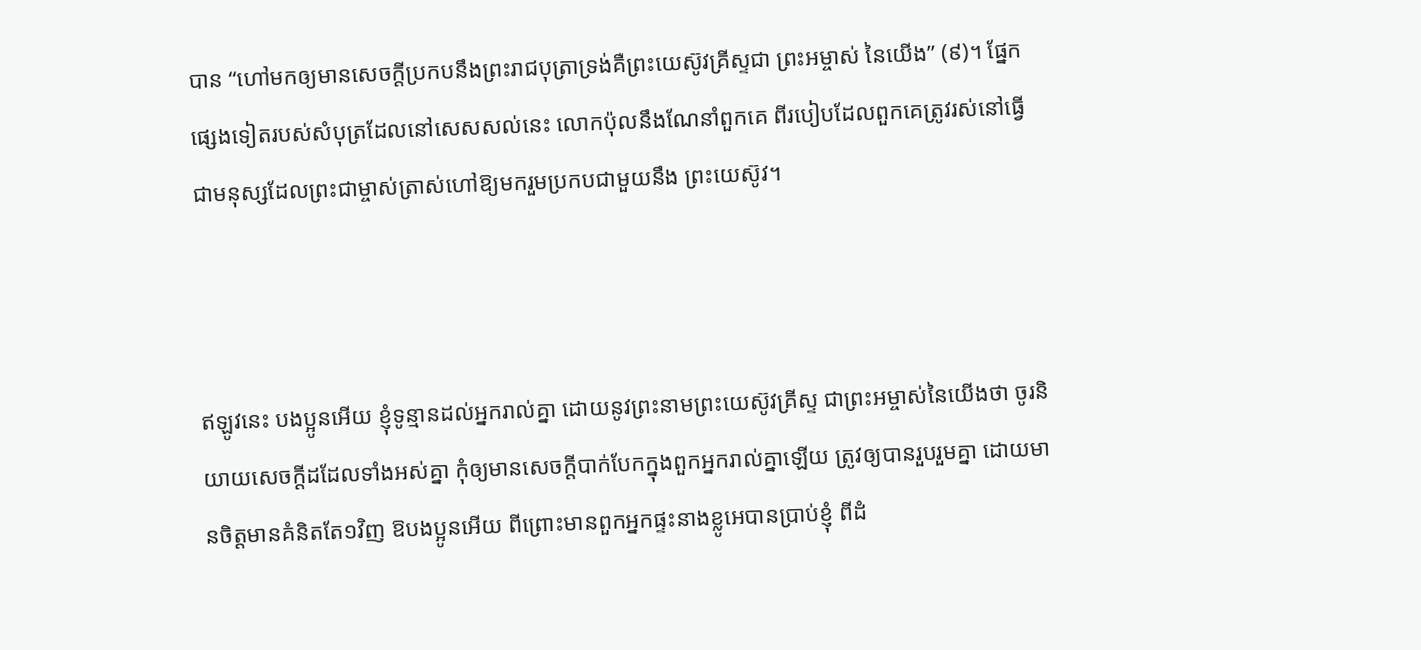បាន “ហៅមកឲ្យមានសេចក្តីប្រកបនឹងព្រះរាជបុត្រាទ្រង់គឺព្រះយេស៊ូវគ្រីស្ទជា ព្រះអម្ចាស់ នៃយើង” (៩)។ ផ្នែកផ្សេងទៀតរបស់សំបុត្រដែលនៅសេសសល់នេះ លោកប៉ុលនឹងណែនាំពួកគេ ពីរបៀបដែលពួកគេត្រូវរស់នៅធ្វើជាមនុស្សដែលព្រះជាម្ចាស់ត្រាស់ហៅឱ្យមករួមប្រកបជាមួយនឹង ព្រះយេស៊ូវ។



ឥឡូវនេះ បងប្អូនអើយ ខ្ញុំទូន្មានដល់អ្នករាល់គ្នា ដោយនូវព្រះ‌នាមព្រះ‌យេស៊ូវគ្រីស្ទ ជាព្រះ‌អម្ចាស់នៃយើងថា ចូរនិយាយសេចក្ដីដដែលទាំងអស់គ្នា កុំឲ្យមានសេចក្ដីបាក់បែកក្នុងពួកអ្នករាល់គ្នាឡើយ ត្រូវឲ្យបានរួប‌រួមគ្នា ដោយមានចិត្តមានគំនិតតែ១វិញ ឱបងប្អូនអើយ ពីព្រោះមានពួកអ្នកផ្ទះនាងខ្លូអេបានប្រាប់ខ្ញុំ ពីដំ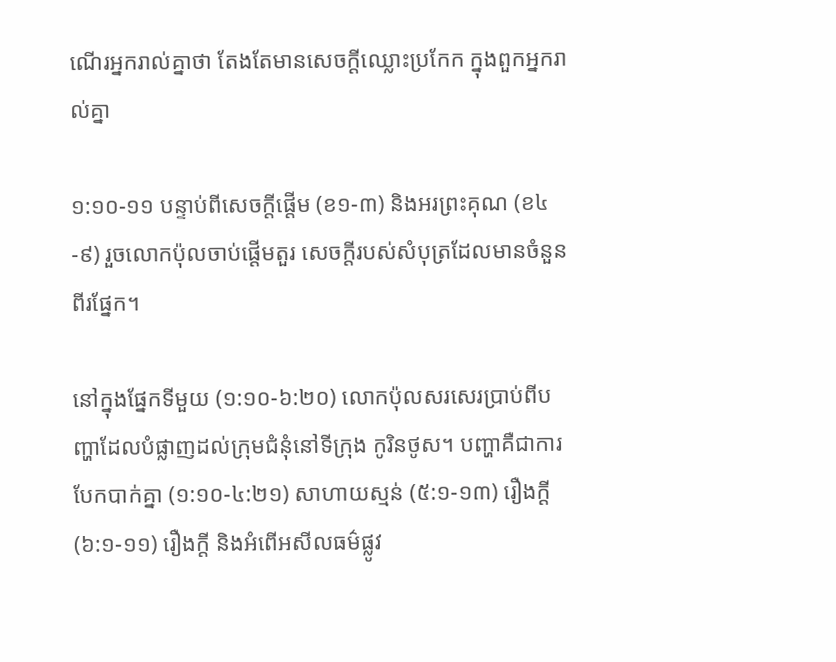ណើរអ្នករាល់គ្នាថា តែង‌តែមានសេចក្ដីឈ្លោះប្រកែក ក្នុងពួកអ្នករាល់គ្នា

១:១០-១១ បន្ទាប់ពីសេចក្តីផ្តើម (ខ១-៣) និងអរព្រះគុណ (ខ៤-៩) រួចលោកប៉ុលចាប់ផ្តើមតួរ សេចក្តីរបស់សំបុត្រដែលមានចំនួនពីរផ្នែក។

នៅក្នុងផ្នែកទីមួយ (១:១០-៦:២០) លោកប៉ុលសរសេរប្រាប់ពីបញ្ហាដែលបំផ្លាញដល់ក្រុមជំនុំនៅទីក្រុង កូរិនថូស។ បញ្ហាគឺជាការបែកបាក់គ្នា (១:១០-៤:២១) សាហាយស្មន់ (៥:១-១៣) រឿងក្ដី (៦:១-១១) រឿងក្ដី និងអំពើអសីលធម៌ផ្លូវ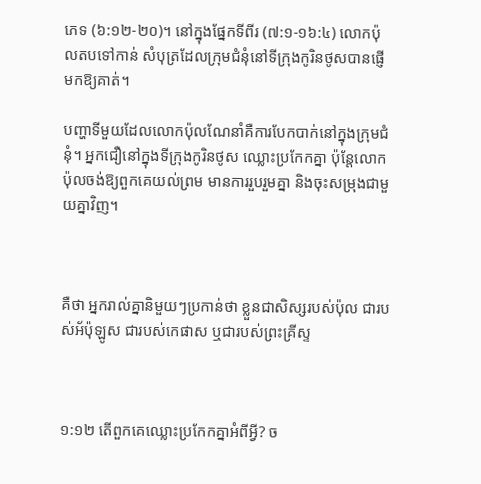ភេទ (៦:១២-២០)។ នៅក្នុងផ្នែកទីពីរ (៧:១-១៦:៤) លោកប៉ុលតបទៅកាន់ សំបុត្រដែលក្រុមជំនុំនៅទីក្រុងកូរិនថូសបានផ្ញើមកឱ្យគាត់។

បញ្ហាទីមួយដែលលោកប៉ុលណែនាំគឺការបែកបាក់នៅក្នុងក្រុមជំនុំ។ អ្នកជឿនៅក្នុងទីក្រុងកូរិនថូស ឈ្លោះប្រកែកគ្នា ប៉ុន្តែលោកប៉ុលចង់ឱ្យពួកគេយល់ព្រម មានការរួបរួមគ្នា និងចុះសម្រុងជាមួយគ្នាវិញ។



គឺថា អ្នករាល់គ្នានិមួយៗប្រកាន់ថា ខ្លួនជាសិស្សរបស់ប៉ុល ជារបស់អ័ប៉ុឡូស ជារបស់កេផាស ឬជារបស់ព្រះ‌គ្រីស្ទ



១:១២ តើពួកគេឈ្លោះប្រកែកគ្នាអំពីអ្វី? ច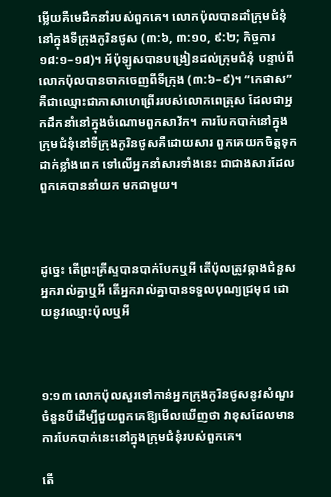ម្លើយគឺមេដឹកនាំរបស់ពួកគេ។ លោកប៉ុលបានដាំក្រុមជំនុំនៅក្នុងទីក្រុងកូរិនថូស (៣:៦, ៣:១០, ៩:២; កិច្ចការ ១៨:១–១៨)។ អ័ប៉ុឡូសបានបង្រៀនដល់ក្រុមជំនុំ បន្ទាប់ពីលោកប៉ុលបានចាកចេញពីទីក្រុង (៣:៦–៩)។ “កេផាស” គឺជាឈ្មោះជាភាសាហេព្រើររបស់លោកពេត្រុស ដែលជាអ្នកដឹកនាំនៅក្នុងចំណោមពួកសាវ័ក។ ការបែកបាក់នៅក្នុងក្រុមជំនុំនៅទីក្រុងកូរិនថូសគឺដោយសារ ពួកគេយកចិត្តទុកដាក់ខ្លាំងពេក ទៅលើអ្នកនាំសារទាំងនេះ ជាជាងសារដែលពួកគេបាននាំយក មកជាមួយ។



ដូច្នេះ តើព្រះ‌គ្រីស្ទបានបាក់បែកឬអី តើប៉ុលត្រូវឆ្កាងជំនួសអ្នករាល់គ្នាឬអី តើអ្នករាល់គ្នាបានទទួលបុណ្យជ្រមុជ ដោយនូវឈ្មោះប៉ុលឬអី



១:១៣ លោកប៉ុលសួរទៅកាន់អ្នកក្រុងកូរិនថូសនូវសំណួរចំនួនបីដើម្បីជួយពួកគេឱ្យមើលឃើញថា វាខុសដែលមានការបែកបាក់នេះនៅក្នុងក្រុមជំនុំរបស់ពួកគេ។

តើ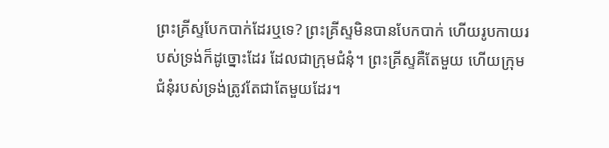ព្រះគ្រីស្ទបែកបាក់ដែរឬទេ? ព្រះគ្រីស្ទមិនបានបែកបាក់ ហើយរូបកាយរបស់ទ្រង់ក៏ដូច្នោះដែរ ដែលជាក្រុមជំនុំ។ ព្រះគ្រីស្ទគឺតែមួយ ហើយក្រុមជំនុំរបស់ទ្រង់ត្រូវតែជាតែមួយដែរ។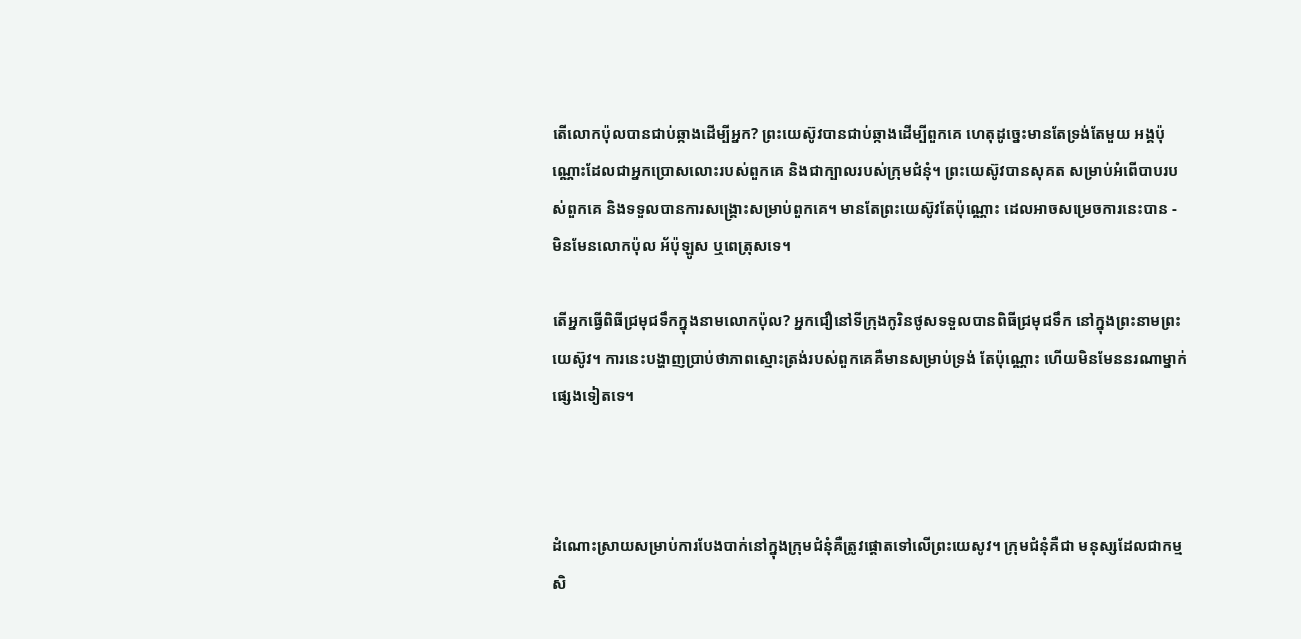តើលោកប៉ុលបានជាប់ឆ្កាងដើម្បីអ្នក? ព្រះយេស៊ូវបានជាប់ឆ្កាងដើម្បីពួកគេ ហេតុដូច្នេះមានតែទ្រង់តែមួយ អង្គប៉ុណ្ណោះដែលជាអ្នកប្រោសលោះរបស់ពួកគេ និងជាក្បាលរបស់ក្រុមជំនុំ។ ព្រះយេស៊ូវបានសុគត សម្រាប់អំពើបាបរបស់ពួកគេ និងទទួលបានការសង្គ្រោះសម្រាប់ពួកគេ។ មានតែព្រះយេស៊ូវតែប៉ុណ្ណោះ ដេលអាចសម្រេចការនេះបាន - មិនមែនលោកប៉ុល អ័ប៉ុឡូស ឬពេត្រុសទេ។

តើអ្នកធ្វើពិធីជ្រមុជទឹកក្នុងនាមលោកប៉ុល? អ្នកជឿនៅទីក្រុងកូរិនថូសទទួលបានពិធីជ្រមុជទឹក នៅក្នុងព្រះនាមព្រះយេស៊ូវ។ ការនេះបង្ហាញប្រាប់ថាភាពស្មោះត្រង់របស់ពួកគេគឺមានសម្រាប់ទ្រង់ តែប៉ុណ្ណោះ ហើយមិនមែននរណាម្នាក់ផ្សេងទៀតទេ។



ដំណោះស្រាយសម្រាប់ការបែងបាក់នៅក្នុងក្រុមជំនុំគឺត្រូវផ្តោតទៅលើព្រះយេសូវ។ ក្រុមជំនុំគឺជា មនុស្សដែលជាកម្មសិ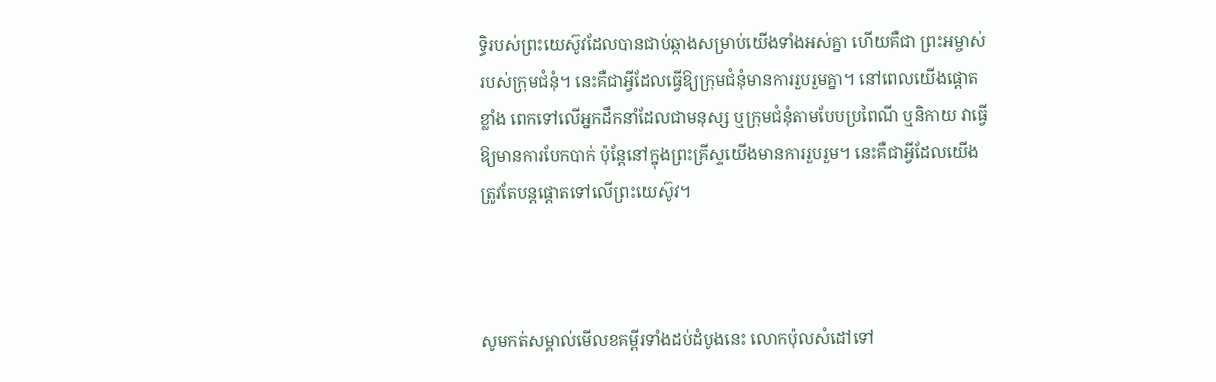ទ្ធិរបស់ព្រះយេស៊ូវដែលបានជាប់ឆ្កាងសម្រាប់យើងទាំងអស់គ្នា ហើយគឺជា ព្រះអម្ចាស់របស់ក្រុមជំនុំ។ នេះគឺជាអ្វីដែលធ្វើឱ្យក្រុមជំនុំមានការរួបរួមគ្នា។ នៅពេលយើងផ្តោតខ្លាំង ពេកទៅលើអ្នកដឹកនាំដែលជាមនុស្ស ឬក្រុមជំនុំតាមបែបប្រពៃណី ឬនិកាយ វាធ្វើឱ្យមានការបែកបាក់ ប៉ុន្តែនៅក្នុងព្រះគ្រីស្ទយើងមានការរួបរួម។ នេះគឺជាអ្វីដែលយើងត្រូវតែបន្តផ្តោតទៅលើព្រះយេស៊ូវ។



សូមកត់សម្គាល់មើលខគម្ពីរទាំងដប់ដំបូងនេះ លោកប៉ុលសំដៅទៅ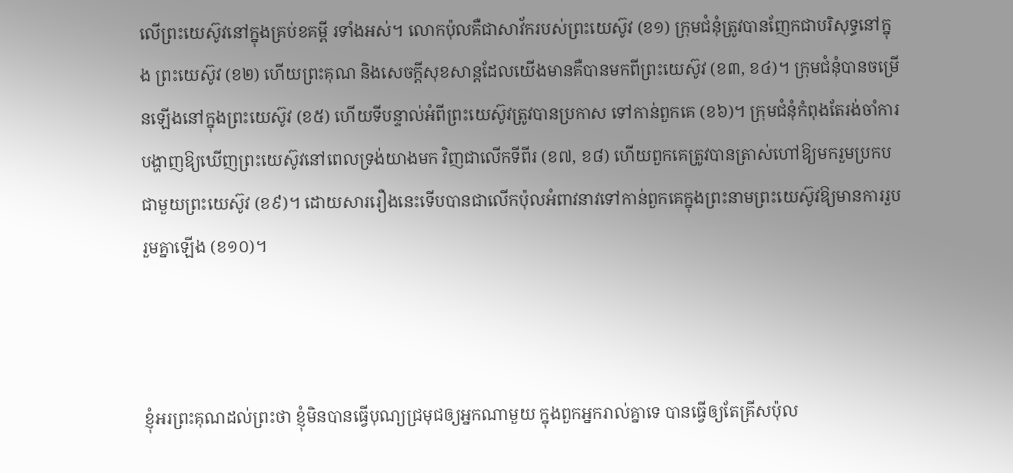លើព្រះយេស៊ូវនៅក្នុងគ្រប់ខគម្ពី រទាំងអស់។ លោកប៉ុលគឺជាសាវ័ករបស់ព្រះយេស៊ូវ (ខ១) ក្រុមជំនុំត្រូវបានញែកជាបរិសុទ្ធនៅក្នុង ព្រះយេស៊ូវ (ខ២) ហើយព្រះគុណ និងសេចក្តីសុខសាន្តដែលយើងមានគឺបានមកពីព្រះយេស៊ូវ (ខ៣, ខ៤)។ ក្រុមជំនុំបានចម្រើនឡើងនៅក្នុងព្រះយេស៊ូវ (ខ៥) ហើយទីបន្ទាល់អំពីព្រះយេស៊ូវត្រូវបានប្រកាស ទៅកាន់ពួកគេ (ខ៦)។ ក្រុមជំនុំកំពុងតែរង់ចាំការបង្ហាញឱ្យឃើញព្រះយេស៊ូវនៅពេលទ្រង់យាងមក វិញជាលើកទីពីរ (ខ៧, ខ៨) ហើយពួកគេត្រូវបានត្រាស់ហៅឱ្យមករួមប្រកបជាមួយព្រះយេស៊ូវ (ខ៩)។ ដោយសាររឿងនេះទើបបានជាលើកប៉ុលអំពាវនាវទៅកាន់ពួកគេក្នុងព្រះនាមព្រះយេស៊ូវឱ្យមានការរួបរួមគ្នាឡើង (ខ១០)។



ខ្ញុំអរព្រះ‌គុណដល់ព្រះថា ខ្ញុំមិនបានធ្វើបុណ្យជ្រមុជឲ្យអ្នកណាមួយ ក្នុងពួកអ្នករាល់គ្នាទេ បានធ្វើឲ្យតែគ្រីស‌ប៉ុល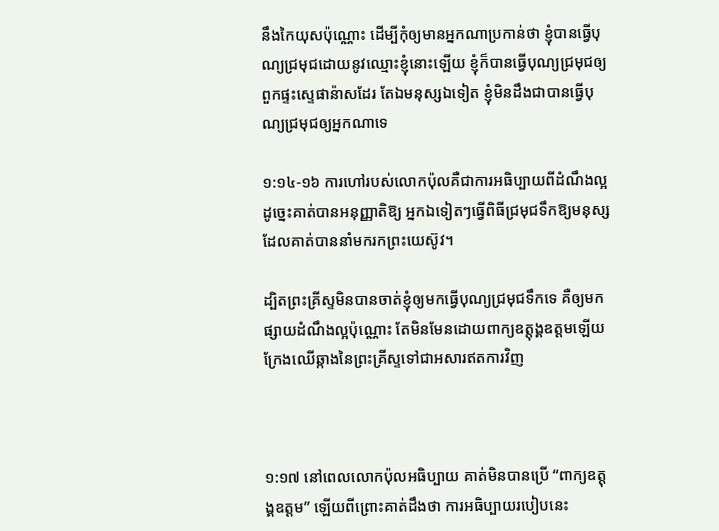នឹងកៃយុសប៉ុណ្ណោះ ដើម្បីកុំឲ្យមានអ្នកណាប្រកាន់ថា ខ្ញុំបានធ្វើបុណ្យជ្រមុជដោយនូវឈ្មោះខ្ញុំនោះឡើយ ខ្ញុំក៏បានធ្វើបុណ្យជ្រមុជឲ្យពួកផ្ទះស្ទេផា‌ន៉ាសដែរ តែឯមនុស្សឯទៀត ខ្ញុំមិនដឹងជាបានធ្វើបុណ្យជ្រមុជឲ្យអ្នកណាទេ

១:១៤-១៦ ការហៅរបស់លោកប៉ុលគឺជាការអធិប្បាយពីដំណឹងល្អ ដូច្នេះគាត់បានអនុញ្ញាតិឱ្យ អ្នកឯទៀតៗធ្វើពិធីជ្រមុជទឹកឱ្យមនុស្សដែលគាត់បាននាំមករកព្រះយេស៊ូវ។

ដ្បិតព្រះ‌គ្រីស្ទមិនបានចាត់ខ្ញុំឲ្យមកធ្វើបុណ្យជ្រមុជ‌ទឹកទេ គឺឲ្យមកផ្សាយដំណឹងល្អប៉ុណ្ណោះ តែមិនមែនដោយពាក្យឧត្តុង្គ‌ឧត្តមឡើយ ក្រែងឈើឆ្កាងនៃព្រះ‌គ្រីស្ទទៅជាអសារឥតការវិញ



១:១៧ នៅពេលលោកប៉ុលអធិប្បាយ គាត់មិនបានប្រើ “ពាក្យឧត្តុង្គឧត្តម” ឡើយពីព្រោះគាត់ដឹងថា ការអធិប្បាយរបៀបនេះ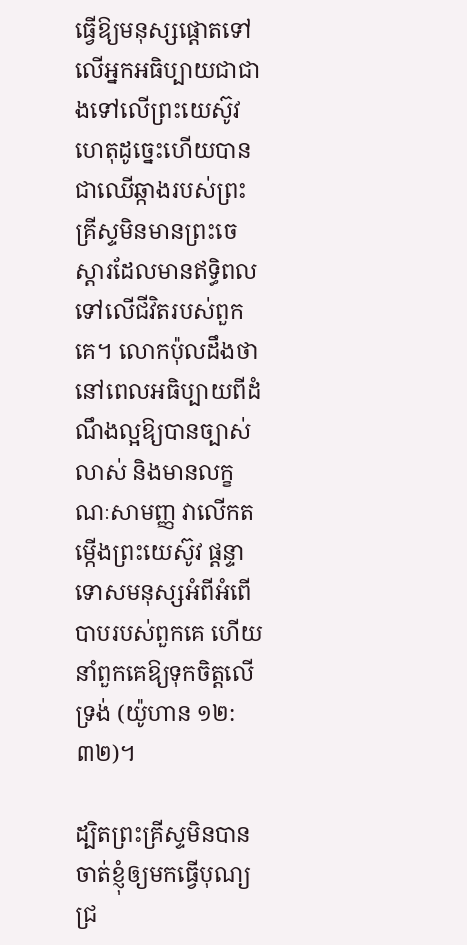ធ្វើឱ្យមនុស្សផ្តោតទៅលើអ្នកអធិប្បាយជាជាងទៅលើព្រះយេស៊ូវ ហេតុដូច្នេះហើយបានជាឈើឆ្កាងរបស់ព្រះគ្រីស្ទមិនមានព្រះចេស្តារដែលមានឥទ្ធិពលទៅលើជីវិតរបស់ពួកគេ។ លោកប៉ុលដឹងថានៅពេលអធិប្បាយពីដំណឹងល្អឱ្យបានច្បាស់លាស់ និងមានលក្ខណៈសាមញ្ញ វាលើកតម្កើងព្រះយេស៊ូវ ផ្តន្ទាទោសមនុស្សអំពីអំពើបាបរបស់ពួកគេ ហើយនាំពួកគេឱ្យទុកចិត្តលើទ្រង់ (យ៉ូហាន ១២:៣២)។

ដ្បិតព្រះ‌គ្រីស្ទមិនបានចាត់ខ្ញុំឲ្យមកធ្វើបុណ្យជ្រ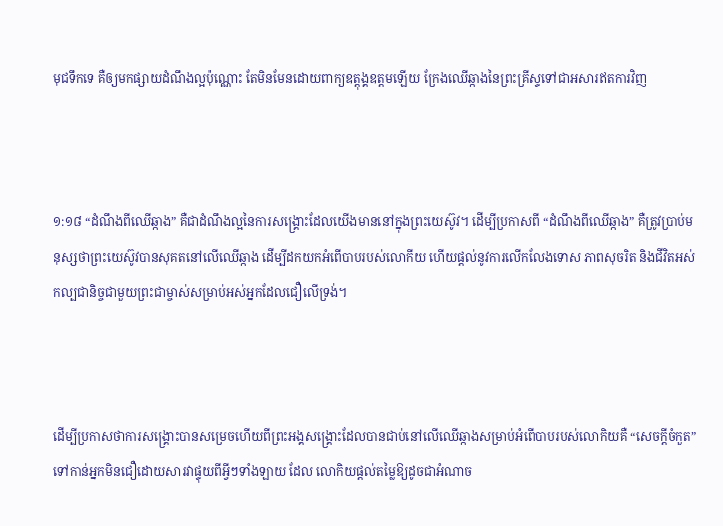មុជ‌ទឹកទេ គឺឲ្យមកផ្សាយដំណឹងល្អប៉ុណ្ណោះ តែមិនមែនដោយពាក្យឧត្តុង្គ‌ឧត្តមឡើយ ក្រែងឈើឆ្កាងនៃព្រះ‌គ្រីស្ទទៅជាអសារឥតការវិញ



១:១៨ “ដំណឹងពីឈើឆ្កាង” គឺជាដំណឹងល្អនៃការសង្គ្រោះដែលយើងមាននៅក្នុងព្រះយេស៊ូវ។ ដើម្បីប្រកាសពី “ដំណឹងពីឈើឆ្កាង” គឺត្រូវប្រាប់មនុស្សថាព្រះយេស៊ូវបានសុគតនៅលើឈើឆ្កាង ដើម្បីដកយកអំពើបាបរបស់លោកីយ ហើយផ្តល់នូវការលើកលែងទោស ភាពសុចរិត និងជីវិតអស់កល្បជានិច្ចជាមួយព្រះជាម្ចាស់សម្រាប់អស់អ្នកដែលជឿលើទ្រង់។



ដើម្បីប្រកាសថាការសង្រ្គោះបានសម្រេចហើយពីព្រះអង្គសង្គ្រោះដែលបានជាប់នៅលើឈើឆ្កាងសម្រាប់អំពើបាបរបស់លោកិយគឺ “សេចក្តីចំកួត” ទៅកាន់អ្នកមិនជឿដោយសារវាផ្ទុយពីអ្វីៗទាំងឡាយ ដែល លោកិយផ្តល់តម្លៃឱ្យដូចជាអំណាច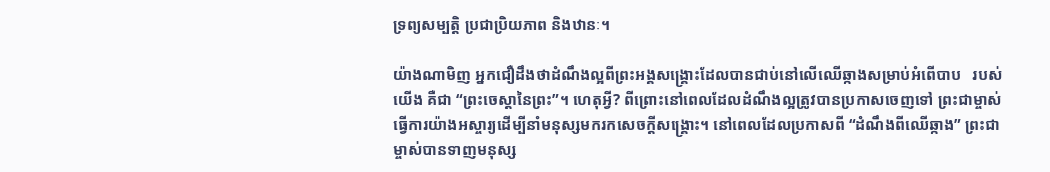ទ្រព្យសម្បត្តិ ប្រជាប្រិយភាព និងឋានៈ។

យ៉ាងណាមិញ អ្នកជឿដឹងថាដំណឹងល្អពីព្រះអង្គសង្គ្រោះដែលបានជាប់នៅលើឈើឆ្កាងសម្រាប់អំពើបាប   របស់យើង គឺជា “ព្រះចេស្តានៃព្រះ”។ ហេតុអ្វី? ពីព្រោះនៅពេលដែលដំណឹងល្អត្រូវបានប្រកាសចេញទៅ ព្រះជាម្ចាស់ធ្វើការយ៉ាងអស្ចារ្យដើម្បីនាំមនុស្សមករកសេចក្តីសង្គ្រោះ។ នៅពេលដែលប្រកាសពី “ដំណឹងពីឈើឆ្កាង” ព្រះជាម្ចាស់បានទាញមនុស្ស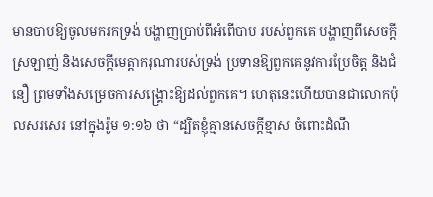មានបាបឱ្យចូលមករកទ្រង់ បង្ហាញប្រាប់ពីអំពើបាប របស់ពួកគេ បង្ហាញពីសេចក្តីស្រឡាញ់ និងសេចក្តីមេត្តាករុណារបស់ទ្រង់ ប្រទានឱ្យពួកគេនូវការប្រែចិត្ត និងជំនឿ ព្រមទាំងសម្រេចការសង្គ្រោះឱ្យដល់ពួកគេ។ ហេតុនេះហើយបានជាលោកប៉ុលសរសេរ នៅក្នុងរ៉ូម ១:១៦ ថា “ដ្បិតខ្ញុំគ្មានសេចក្ដីខ្មាស ចំពោះដំណឹ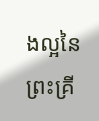ងល្អនៃព្រះ‌គ្រី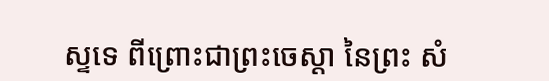ស្ទទេ ពីព្រោះជាព្រះ‌ចេស្តា នៃព្រះ សំ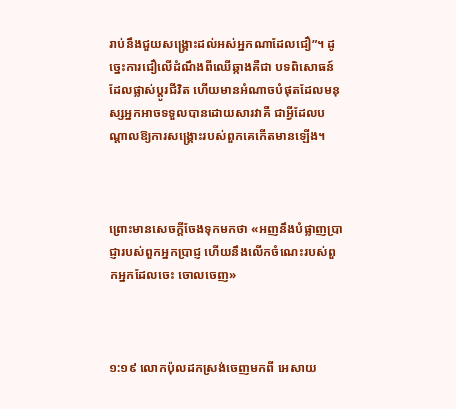រាប់នឹងជួយសង្គ្រោះដល់អស់អ្នកណាដែលជឿ”។ ដូច្នេះការជឿលើដំណឹងពីឈើឆ្កាងគឺជា បទពិសោធន៍ដែលផ្លាស់ប្តូរជីវិត ហើយមានអំណាចបំផុតដែលមនុស្សអ្នកអាចទទួលបានដោយសារវាគឺ ជាអ្វីដែលបណ្តាលឱ្យការសង្គ្រោះរបស់ពួកគេកើតមានឡើង។



ព្រោះមានសេចក្ដីចែងទុកមកថា «អញនឹងបំផ្លាញប្រាជ្ញារបស់ពួកអ្នកប្រាជ្ញ ហើយនឹងលើកចំណេះរបស់ពួកអ្នកដែលចេះ ចោលចេញ»



១:១៩ លោកប៉ុលដកស្រង់ចេញមកពី អេសាយ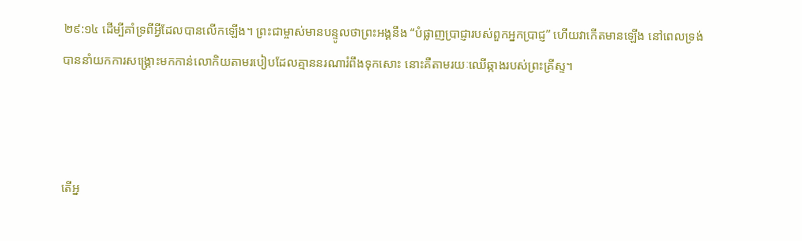២៩:១៤ ដើម្បីគាំទ្រពីអ្វីដែលបានលើកឡើង។ ព្រះជាម្ចាស់មានបន្ទូលថាព្រះអង្គនឹង “បំផ្លាញប្រាជ្ញារបស់ពួកអ្នកប្រាជ្ញ” ហើយវាកើតមានឡើង នៅពេលទ្រង់បាននាំយកការសង្គ្រោះមកកាន់លោកិយតាមរបៀបដែលគ្មាននរណារំពឹងទុកសោះ នោះគឺតាមរយៈឈើឆ្កាងរបស់ព្រះគ្រីស្ទ។



តើអ្ន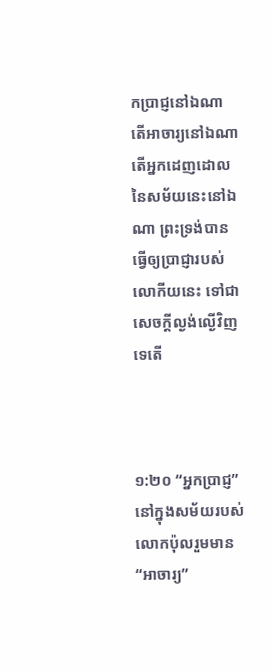កប្រាជ្ញនៅឯណា តើអាចារ្យនៅឯណា តើអ្នកដេញ‌ដោលនៃសម័យនេះនៅឯណា ព្រះ‌ទ្រង់បានធ្វើឲ្យប្រាជ្ញារបស់លោកីយនេះ ទៅជាសេចក្ដីល្ងង់‌ល្ងើវិញទេតើ



១:២០ “អ្នកប្រាជ្ញ” នៅក្នុងសម័យរបស់លោកប៉ុលរួមមាន “អាចារ្យ”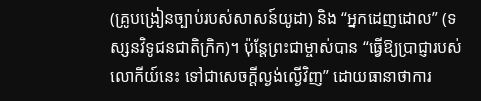(គ្រូបង្រៀនច្បាប់របស់សាសន៍យូដា) និង “អ្នកដេញដោល” (ទស្សនវិទូជនជាតិក្រិក)។ ប៉ុន្តែព្រះជាម្ចាស់បាន “ធ្វើឱ្យប្រាជ្ញារបស់លោកីយ៍នេះ ទៅជាសេចក្តីល្ងង់ល្ងើវិញ” ដោយធានាថាការ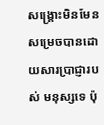សង្គ្រោះមិនមែនសម្រេចបានដោយសារប្រាជ្ញារបស់ មនុស្សទេ ប៉ុ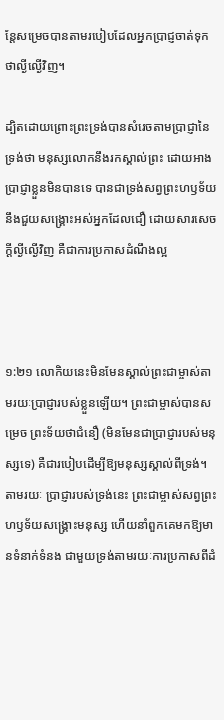ន្តែសម្រេចបានតាមរបៀបដែលអ្នកប្រាជ្ញចាត់ទុកថាល្ងីល្ងើវិញ។

ដ្បិតដោយព្រោះព្រះ‌ទ្រង់បានសំរេចតាមប្រាជ្ញានៃទ្រង់ថា មនុស្សលោកនឹងរកស្គាល់ព្រះ ដោយអាងប្រាជ្ញាខ្លួនមិនបានទេ បានជាទ្រង់សព្វព្រះ‌ហឫទ័យនឹងជួយសង្គ្រោះអស់អ្នកដែលជឿ ដោយ‌សារសេចក្ដីល្ងី‌ល្ងើវិញ គឺជាការប្រកាសដំណឹងល្អ



១:២១ លោកិយនេះមិនមែនស្គាល់ព្រះជាម្ចាស់តាមរយៈប្រាជ្ញារបស់ខ្លួនឡើយ។ ព្រះជាម្ចាស់បានសម្រេច ព្រះទ័យថាជំនឿ (មិនមែនជាប្រាជ្ញារបស់មនុស្សទេ) គឺជារបៀបដើម្បីឱ្យមនុស្សស្គាល់ពីទ្រង់។ តាមរយៈ ប្រាជ្ញារបស់ទ្រង់នេះ ព្រះជាម្ចាស់សព្វព្រះហឫទ័យសង្គ្រោះមនុស្ស ហើយនាំពួកគេមកឱ្យមានទំនាក់ទំនង ជាមួយទ្រង់តាមរយៈការប្រកាសពីដំ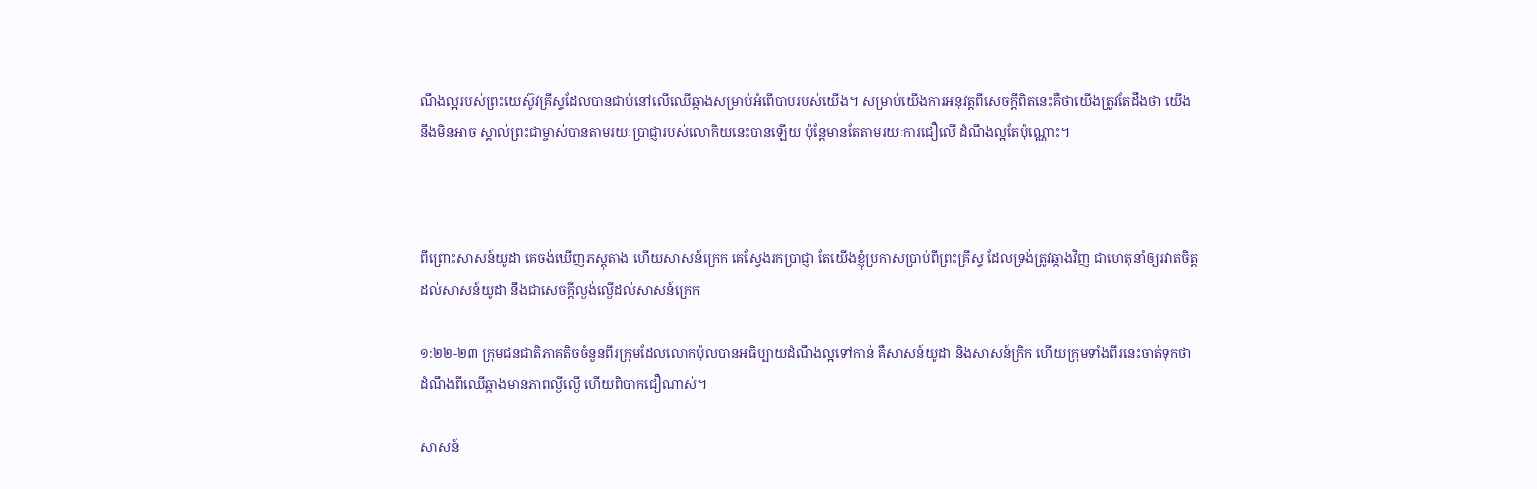ណឹងល្អរបស់ព្រះយេស៊ូវគ្រីស្ទដែលបានជាប់នៅលើឈើឆ្កាងសម្រាប់អំពើបាបរបស់យើង។ សម្រាប់យើងការអនុវត្តពីសេចក្តីពិតនេះគឺថាយើងត្រូវតែដឹងថា យើងនឹងមិនអាច ស្គាល់ព្រះជាម្ចាស់បានតាមរយៈប្រាជ្ញារបស់លោកិយនេះបានឡើយ ប៉ុន្តែមានតែតាមរយៈការជឿលើ ដំណឹងល្អតែប៉ុណ្ណោះ។



ពីព្រោះសាសន៍យូដា គេចង់ឃើញភស្តុ‌តាង ហើយសាសន៍ក្រេក គេស្វែងរកប្រាជ្ញា តែយើងខ្ញុំប្រកាសប្រាប់ពីព្រះ‌គ្រីស្ទ ដែលទ្រង់ត្រូវឆ្កាងវិញ ជាហេតុនាំឲ្យរវាតចិត្តដល់សាសន៍យូដា នឹងជាសេចក្ដីល្ងង់‌ល្ងើដល់សាសន៍ក្រេក

១:២២-២៣ ក្រុមជនជាតិភាគតិចចំនួនពីរក្រុមដែលលោកប៉ុលបានអធិប្បាយដំណឹងល្អទៅកាន់ គឺសាសន៍យូដា និងសាសន៍ក្រិក ហើយក្រុមទាំងពីរនេះចាត់ទុកថាដំណឹងពីឈើឆ្កាងមានភាពល្ងីល្ងើ ហើយពិបាកជឿណាស់។

សាសន៍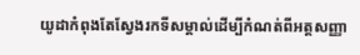យូដាកំពុងតែស្វែងរកទីសម្គាល់ដើម្បីកំណត់ពីអត្តសញ្ញា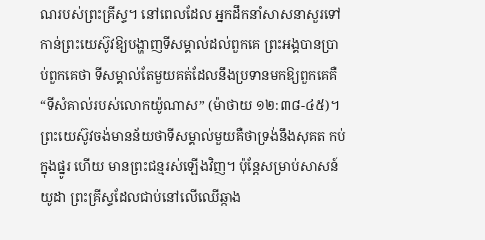ណរបស់ព្រះគ្រីស្ទ។ នៅពេលដែល អ្នកដឹកនាំសាសនាសួរទៅកាន់ព្រះយេស៊ូវឱ្យបង្ហាញទីសម្គាល់ដល់ពួកគេ ព្រះអង្គបានប្រាប់ពួកគេថា ទីសម្គាល់តែមួយគត់ដែលនឹងប្រទានមកឱ្យពួកគេគឺ “ទីសំគាល់របស់លោកយ៉ូណាស” (ម៉ាថាយ ១២:៣៨-៤៥)។ ព្រះយេស៊ូវចង់មានន័យថាទីសម្គាល់មួយគឺថាទ្រង់នឹងសុគត កប់ក្នុងផ្នូរ ហើយ មានព្រះជន្មរស់ឡើងវិញ។ ប៉ុន្តែសម្រាប់សាសន៍យូដា ព្រះគ្រីស្ទដែលជាប់នៅលើឈើឆ្កាង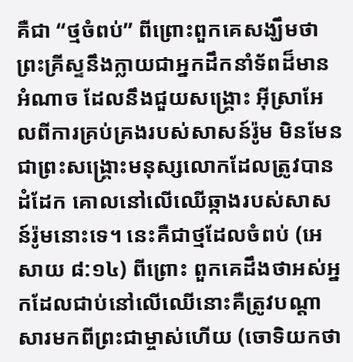គឺជា “ថ្មចំពប់” ពីព្រោះពួកគេសង្ឃឹមថាព្រះគ្រីស្ទនឹងក្លាយជាអ្នកដឹកនាំទ័ពដ៏មានអំណាច ដែលនឹងជួយសង្គ្រោះ អ៊ីស្រាអែលពីការគ្រប់គ្រងរបស់សាសន៍រ៉ូម មិនមែនជាព្រះសង្គ្រោះមនុស្សលោកដែលត្រូវបានដំដែក គោលនៅលើឈើឆ្កាងរបស់សាសន៍រ៉ូមនោះទេ។ នេះគឺជាថ្មដែលចំពប់ (អេសាយ ៨:១៤) ពីព្រោះ ពួកគេដឹងថាអស់អ្នកដែលជាប់នៅលើឈើនោះគឺត្រូវបណ្តាសារមកពីព្រះជាម្ចាស់ហើយ (ចោទិយ‌កថា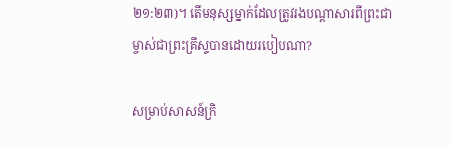២១:២៣)។ តើមនុស្សម្នាក់ដែលត្រូវរងបណ្តាសារពីព្រះជាម្ចាស់ជាព្រះគ្រីស្ទបានដោយរបៀបណា?

សម្រាប់សាសន៍ក្រិ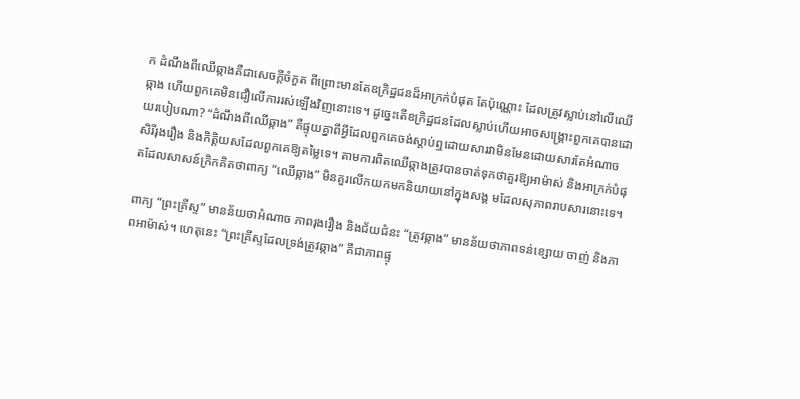ក ដំណឹងពីឈើឆ្កាងគឺជាសេចក្តីចំកួត ពីព្រោះមានតែឧក្រិដ្ឋជនដ៏អាក្រក់បំផុត តែប៉ុណ្ណោះ ដែលត្រូវស្លាប់នៅលើឈើឆ្កាង ហើយពួកគេមិនជឿលើការរស់ឡើងវិញនោះទេ។ ដូច្នេះតើឧក្រិដ្ឋជនដែលស្លាប់ហើយអាចសង្គ្រោះពួកគេបានដោយរបៀបណា? “ដំណឹងពីឈើឆ្កាង” គឺផ្ទុយគ្នាពីអ្វីដែលពួកគេចង់ស្តាប់ឮដោយសារវាមិនមែនដោយសារតែអំណាច សិរីរុងរឿង និងកិត្តិយសដែលពួកគេឱ្យតម្លៃទេ។ តាមការពិតឈើឆ្កាងត្រូវបានចាត់ទុកថាគួរឱ្យអាម៉ាស់ និងអាក្រក់បំផុតដែលសាសន៍ក្រិកគិតថាពាក្យ “ឈើឆ្កាង” មិនគួរលើកយកមកនិយាយនៅក្នុងសង្គ មដែលសុភាពរាបសារនោះទេ។

ពាក្យ “ព្រះគ្រីស្ទ” មានន័យថាអំណាច ភាពរុងរឿង និងជ័យជំនះ “ត្រូវឆ្កាង” មានន័យថាភាពទន់ខ្សោយ ចាញ់ និងភាពអាម៉ាស់។ ហេតុនេះ “ព្រះគ្រីស្ទដែលទ្រង់ត្រូវឆ្កាង” គឺជាភាពផ្ទុ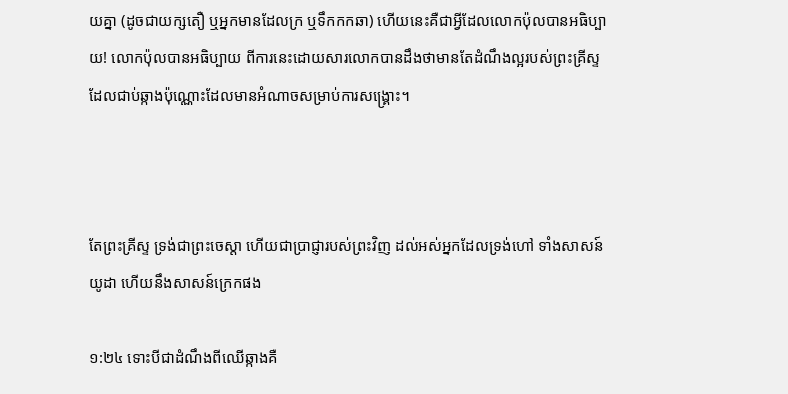យគ្នា (ដូចជាយក្សតឿ ឬអ្នកមានដែលក្រ ឬទឹកកកឆា) ហើយនេះគឺជាអ្វីដែលលោកប៉ុលបានអធិប្បាយ! លោកប៉ុលបានអធិប្បាយ ពីការនេះដោយសារលោកបានដឹងថាមានតែដំណឹងល្អរបស់ព្រះគ្រីស្ទដែលជាប់ឆ្កាងប៉ុណ្ណោះដែលមានអំណាចសម្រាប់ការសង្គ្រោះ។



តែព្រះ‌គ្រីស្ទ ទ្រង់ជាព្រះ‌ចេស្តា ហើយជាប្រាជ្ញារបស់ព្រះវិញ ដល់អស់អ្នកដែលទ្រង់ហៅ ទាំងសាសន៍យូដា ហើយនឹងសាសន៍ក្រេកផង

១:២៤ ទោះបីជាដំណឹងពីឈើឆ្កាងគឺ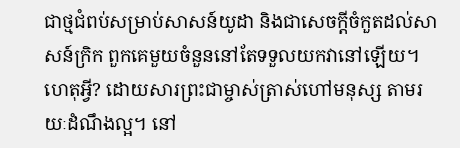ជាថ្មជំពប់សម្រាប់សាសន៍យូដា និងជាសេចក្តីចំកួតដល់សាសន៍ក្រិក ពួកគេមួយចំនួននៅតែទទួលយកវានៅឡើយ។ ហេតុអ្វី? ដោយសារព្រះជាម្ចាស់ត្រាស់ហៅមនុស្ស តាមរយៈដំណឹងល្អ។ នៅ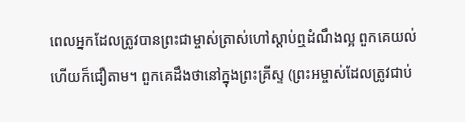ពេលអ្នកដែលត្រូវបានព្រះជាម្ចាស់ត្រាស់ហៅស្តាប់ឮដំណឹងល្អ ពួកគេយល់ ហើយក៏ជឿតាម។ ពួកគេដឹងថានៅក្នុងព្រះគ្រីស្ទ (ព្រះអម្ចាស់ដែលត្រូវជាប់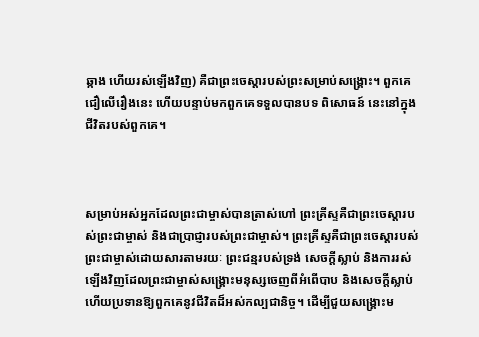ឆ្កាង ហើយរស់ឡើងវិញ) គឺជាព្រះចេស្តារបស់ព្រះសម្រាប់សង្គ្រោះ។ ពួកគេជឿលើរឿងនេះ ហើយបន្ទាប់មកពួកគេទទួលបានបទ ពិសោធន៍ នេះនៅក្នុងជីវិតរបស់ពួកគេ។



សម្រាប់អស់អ្នកដែលព្រះជាម្ចាស់បានត្រាស់ហៅ ព្រះគ្រីស្ទគឺជាព្រះចេស្តារបស់ព្រះជាម្ចាស់ និងជាប្រាជ្ញារបស់ព្រះជាម្ចាស់។ ព្រះគ្រីស្ទគឺជាព្រះចេស្តារបស់ព្រះជាម្ចាស់ដោយសារតាមរយៈ ព្រះជន្មរបស់ទ្រង់ សេចក្តីស្លាប់ និងការរស់ឡើងវិញដែលព្រះជាម្ចាស់សង្គ្រោះមនុស្សចេញពីអំពើបាប និងសេចក្តីស្លាប់ ហើយប្រទានឱ្យពួកគេនូវជីវិតដ៏អស់កល្បជានិច្ច។ ដើម្បីជួយសង្គ្រោះម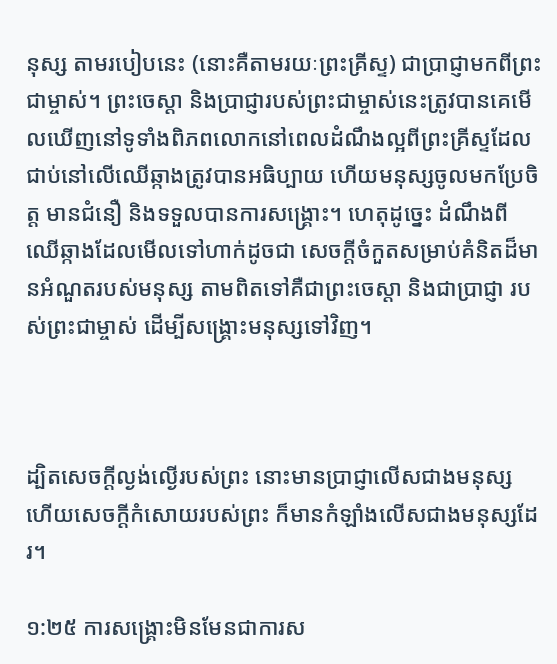នុស្ស តាមរបៀបនេះ (នោះគឺតាមរយៈព្រះគ្រីស្ទ) ជាប្រាជ្ញាមកពីព្រះជាម្ចាស់។ ព្រះចេស្តា និងប្រាជ្ញារបស់ព្រះជាម្ចាស់នេះត្រូវបានគេមើលឃើញនៅទូទាំងពិភពលោកនៅពេលដំណឹងល្អពីព្រះគ្រីស្ទដែលជាប់នៅលើឈើឆ្កាងត្រូវបានអធិប្បាយ ហើយមនុស្សចូលមកប្រែចិត្ត មានជំនឿ និងទទួលបានការសង្គ្រោះ។ ហេតុដូច្នេះ ដំណឹងពីឈើឆ្កាងដែលមើលទៅហាក់ដូចជា សេចក្តីចំកួតសម្រាប់គំនិតដ៏មានអំណួតរបស់មនុស្ស តាមពិតទៅគឺជាព្រះចេស្តា និងជាប្រាជ្ញា របស់ព្រះជាម្ចាស់ ដើម្បីសង្គ្រោះមនុស្សទៅវិញ។



ដ្បិតសេចក្ដីល្ងង់‌ល្ងើរបស់ព្រះ នោះមានប្រាជ្ញាលើសជាងមនុស្ស ហើយសេចក្ដីកំសោយរបស់ព្រះ ក៏មានកំឡាំងលើសជាងមនុស្សដែរ។

១:២៥ ការសង្គ្រោះមិនមែនជាការស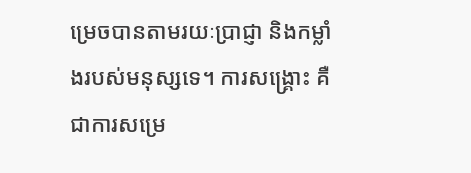ម្រេចបានតាមរយៈប្រាជ្ញា និងកម្លាំងរបស់មនុស្សទេ។ ការសង្គ្រោះ គឺជាការសម្រេ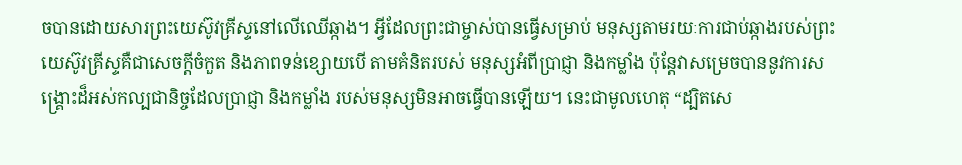ចបានដោយសារព្រះយេស៊ូវគ្រីស្ទនៅលើឈើឆ្កាង។ អ្វីដែលព្រះជាម្ចាស់បានធ្វើសម្រាប់ មនុស្សតាមរយៈការជាប់ឆ្កាងរបស់ព្រះយេស៊ូវគ្រីស្ទគឺជាសេចក្តីចំកួត និងភាពទន់ខ្សោយបើ តាមគំនិតរបស់ មនុស្សអំពីប្រាជ្ញា និងកម្លាំង ប៉ុន្តែវាសម្រេចបាននូវការសង្គ្រោះដ៏អស់កល្បជានិច្ចដែលប្រាជ្ញា និងកម្លាំង របស់មនុស្សមិនអាចធ្វើបានឡើយ។ នេះជាមូលហេតុ “ដ្បិតសេ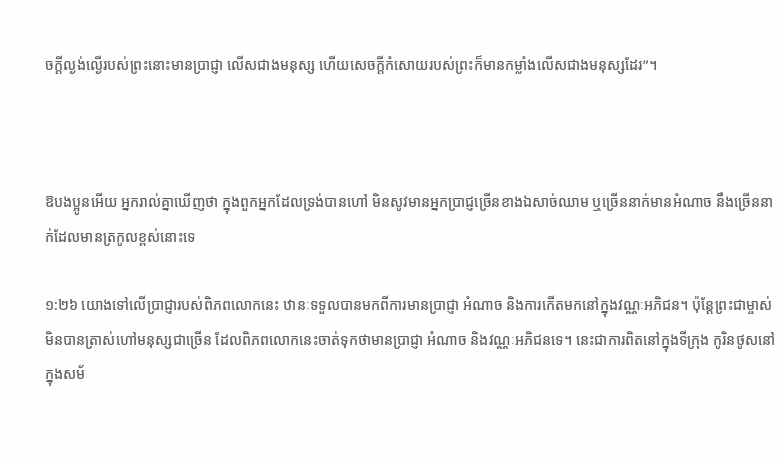ចក្តីល្ងង់ល្ងើរបស់ព្រះនោះមានប្រាជ្ញា លើសជាងមនុស្ស ហើយសេចក្តីកំសោយរបស់ព្រះក៏មានកម្លាំងលើសជាងមនុស្សដែរ”។



ឱបងប្អូនអើយ អ្នករាល់គ្នាឃើញថា ក្នុងពួកអ្នកដែលទ្រង់បានហៅ មិន‌សូវមានអ្នកប្រាជ្ញច្រើនខាងឯសាច់ឈាម ឬច្រើននាក់មានអំណាច នឹងច្រើននាក់ដែលមានត្រកូលខ្ពស់នោះទេ

១:២៦ យោងទៅលើប្រាជ្ញារបស់ពិភពលោកនេះ ឋានៈទទួលបានមកពីការមានប្រាជ្ញា អំណាច និងការកើតមកនៅក្នុងវណ្ណៈអភិជន។ ប៉ុន្តែព្រះជាម្ចាស់មិនបានត្រាស់ហៅមនុស្សជាច្រើន ដែលពិភពលោកនេះចាត់ទុកថាមានប្រាជ្ញា អំណាច និងវណ្ណៈអភិជនទេ។ នេះជាការពិតនៅក្នុងទីក្រុង កូរិនថូសនៅក្នុងសម័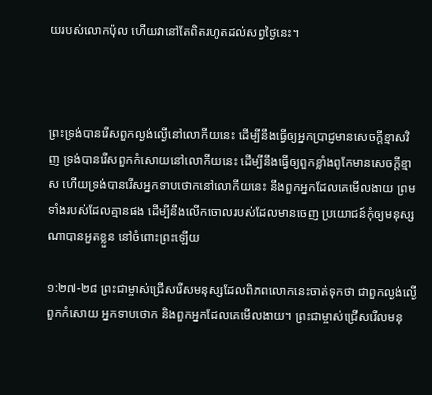យរបស់លោកប៉ុល ហើយវានៅតែពិតរហូតដល់សព្វថ្ងៃនេះ។



ព្រះ‌ទ្រង់បានរើសពួកល្ងង់‌ល្ងើនៅលោកីយនេះ ដើម្បីនឹងធ្វើឲ្យអ្នកប្រាជ្ញមានសេចក្ដីខ្មាសវិញ ទ្រង់បានរើសពួកកំសោយនៅលោកីយនេះ ដើម្បីនឹងធ្វើឲ្យពួកខ្លាំងពូកែមានសេចក្ដីខ្មាស ហើយទ្រង់បានរើសអ្នកទាបថោកនៅលោកីយនេះ នឹងពួកអ្នកដែលគេមើល‌ងាយ ព្រមទាំងរបស់ដែលគ្មានផង ដើម្បីនឹងលើកចោលរបស់ដែលមានចេញ ប្រយោជន៍កុំឲ្យមនុស្សណាបានអួតខ្លួន នៅចំពោះព្រះឡើយ

១:២៧-២៨ ព្រះជាម្ចាស់ជ្រើសរើសមនុស្សដែលពិភពលោកនេះចាត់ទុកថា ជាពួកល្ងង់‌ល្ងើ ពួកកំសោយ អ្នកទាបថោក និងពួកអ្នកដែលគេមើល‌ងាយ។ ព្រះជាម្ចាស់ជ្រើសរើលមនុ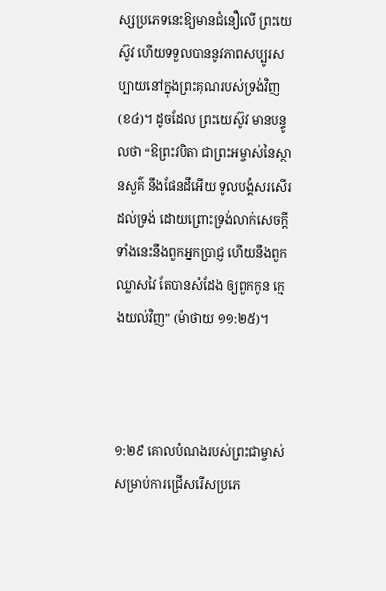ស្សប្រភេទនេះឱ្យមានជំនឿលើ ព្រះយេស៊ូវ ហើយទទួលបាននូវភាពសប្បូរសប្បាយនៅក្នុងព្រះគុណរបស់ទ្រង់វិញ (ខ៤)។ ដូចដែល ព្រះយេស៊ូវ មានបន្ទូលថា “ឱព្រះ‌វបិតា ជាព្រះ‌អម្ចាស់នៃស្ថាន‌សួគ៌ នឹងផែនដីអើយ ទូលបង្គំសរសើរ ដល់ទ្រង់ ដោយព្រោះទ្រង់លាក់សេចក្ដីទាំងនេះនឹងពួកអ្នកប្រាជ្ញ ហើយនឹងពួកឈ្លាស‌វៃ តែបានសំដែង ឲ្យពួកកូន ក្មេងយល់វិញ” (ម៉ាថាយ ១១:២៥)។



១:២៩ គោលបំណងរបស់ព្រះជាម្ចាស់សម្រាប់ការជ្រើសរើសប្រភេ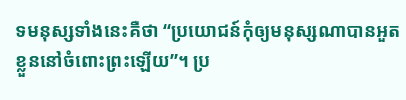ទមនុស្សទាំងនេះគឺថា “ប្រយោជន៍កុំឲ្យមនុស្សណាបានអួតខ្លួននៅចំពោះព្រះឡើយ”។ ប្រ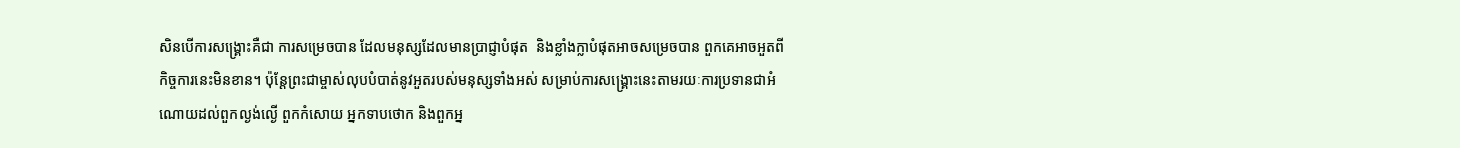សិនបើការសង្គ្រោះគឺជា ការសម្រេចបាន ដែលមនុស្សដែលមានប្រាជ្ញាបំផុត  និងខ្លាំងក្លាបំផុតអាចសម្រេចបាន ពួកគេអាចអួតពីកិច្ចការនេះមិនខាន។ ប៉ុន្តែព្រះជាម្ចាស់លុបបំបាត់នូវអួតរបស់មនុស្សទាំងអស់ សម្រាប់ការសង្គ្រោះនេះតាមរយៈការប្រទានជាអំណោយដល់ពួកល្ងង់‌ល្ងើ ពួកកំសោយ អ្នកទាបថោក និងពួកអ្ន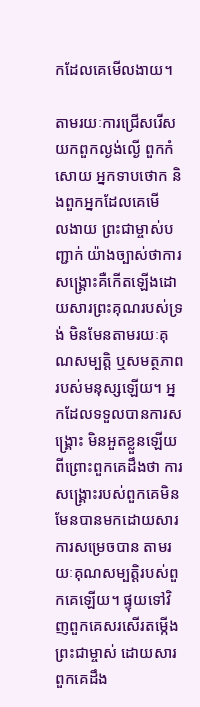កដែលគេមើល‌ងាយ។

តាមរយៈការជ្រើសរើសយកពួកល្ងង់‌ល្ងើ ពួកកំសោយ អ្នកទាបថោក និងពួកអ្នកដែលគេមើល‌ងាយ ព្រះជាម្ចាស់បញ្ជាក់ យ៉ាងច្បាស់ថាការសង្រ្គោះគឺកើតឡើងដោយសារព្រះគុណរបស់ទ្រង់ មិនមែនតាមរយៈគុណសម្បត្តិ ឬសមត្ថភាពរបស់មនុស្សឡើយ។ អ្នកដែលទទួលបានការសង្គ្រោះ មិនអួតខ្លួនឡើយ ពីព្រោះពួកគេដឹងថា ការសង្គ្រោះរបស់ពួកគេមិនមែនបានមកដោយសារការសម្រេចបាន តាមរយៈគុណសម្បត្តិរបស់ពួកគេឡើយ។ ផ្ទុយទៅវិញពួកគេសរសើរតម្កើងព្រះជាម្ចាស់ ដោយសារពួកគេដឹង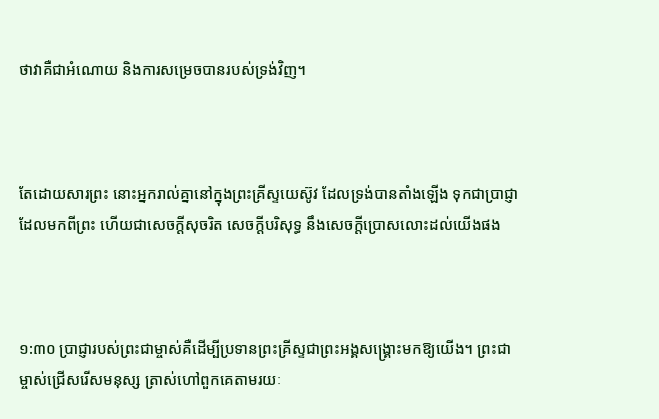ថាវាគឺជាអំណោយ និងការសម្រេចបានរបស់ទ្រង់វិញ។



តែដោយ‌សារព្រះ នោះអ្នករាល់គ្នានៅក្នុងព្រះ‌គ្រីស្ទយេស៊ូវ ដែលទ្រង់បានតាំងឡើង ទុកជាប្រាជ្ញាដែលមកពីព្រះ ហើយជាសេចក្ដីសុចរិត សេចក្ដីបរិសុទ្ធ នឹងសេចក្ដីប្រោសលោះដល់យើងផង



១:៣០ ប្រាជ្ញារបស់ព្រះជាម្ចាស់គឺដើម្បីប្រទានព្រះគ្រីស្ទជាព្រះអង្គសង្គ្រោះមកឱ្យយើង។ ព្រះជាម្ចាស់ជ្រើសរើសមនុស្ស ត្រាស់ហៅពួកគេតាមរយៈ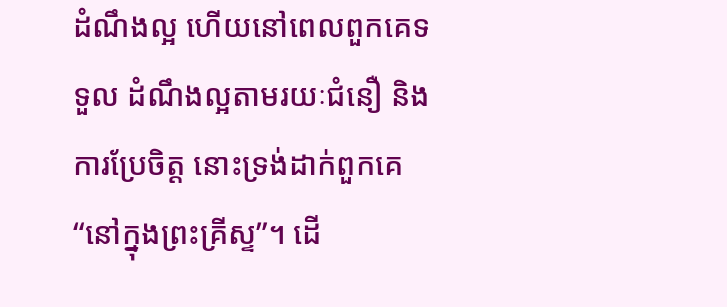ដំណឹងល្អ ហើយនៅពេលពួកគេទទួល ដំណឹងល្អតាមរយៈជំនឿ និងការប្រែចិត្ត នោះទ្រង់ដាក់ពួកគេ “នៅក្នុងព្រះគ្រីស្ទ”។ ដើ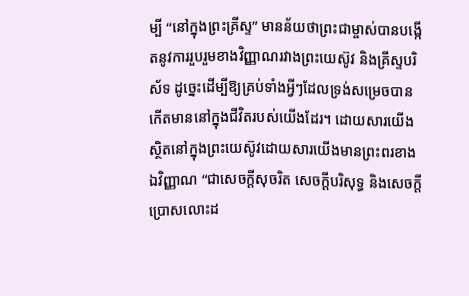ម្បី “នៅក្នុងព្រះគ្រីស្ទ” មានន័យថាព្រះជាម្ចាស់បានបង្កើតនូវការរួបរួមខាងវិញ្ញាណរវាងព្រះយេស៊ូវ និងគ្រីស្ទបរិស័ទ ដូច្នេះដើម្បីឱ្យគ្រប់ទាំងអ្វីៗដែលទ្រង់សម្រេចបានកើតមាននៅក្នុងជីវិតរបស់យើងដែរ។ ដោយសារយើងស្ថិតនៅក្នុងព្រះយេស៊ូវដោយសារយើងមានព្រះពរខាងឯវិញ្ញាណ “ជាសេចក្តីសុចរិត សេចក្តីបរិសុទ្ធ និងសេចក្តីប្រោសលោះដ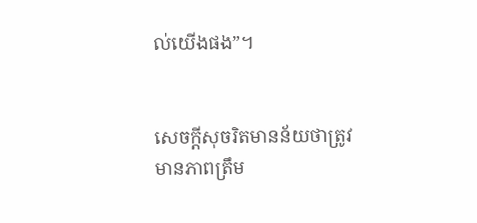ល់យើងផង”។


សេចក្តីសុចរិតមានន័យថាត្រូវមានភាពត្រឹម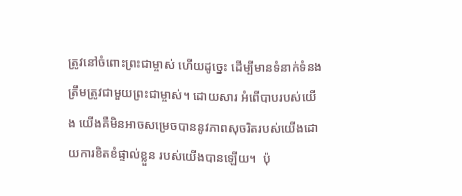ត្រូវនៅចំពោះព្រះជាម្ចាស់ ហើយដូច្នេះ ដើម្បីមានទំនាក់ទំនងត្រឹមត្រូវជាមួយព្រះជាម្ចាស់។ ដោយសារ អំពើបាបរបស់យើង យើងគឺមិនអាចសម្រេចបាននូវភាពសុចរិតរបស់យើងដោយការខិតខំផ្ទាល់ខ្លួន របស់យើងបានឡើយ។  ប៉ុ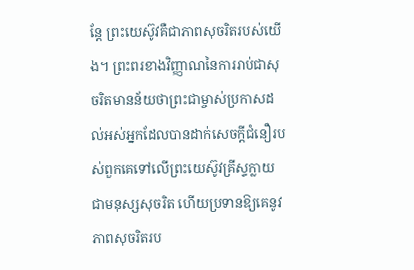ន្តែ ព្រះយេស៊ូវគឺជាភាពសុចរិតរបស់យើង។ ព្រះពរខាងវិញ្ញាណនៃការរាប់ជាសុចរិតមានន័យថាព្រះជាម្ចាស់ប្រកាសដល់អស់អ្នកដែលបានដាក់សេចក្តីជំនឿរបស់ពួកគេទៅលើព្រះយេស៊ូវគ្រីស្ទក្លាយជាមនុស្សសុចរិត ហើយប្រទានឱ្យគេនូវភាពសុចរិតរប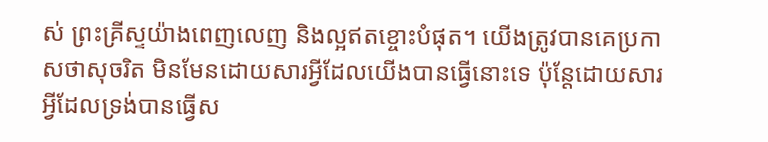ស់ ព្រះគ្រីស្ទយ៉ាងពេញលេញ និងល្អឥតខ្ចោះបំផុត។ យើងត្រូវបានគេប្រកាសថាសុចរិត មិនមែនដោយសារអ្វីដែលយើងបានធ្វើនោះទេ ប៉ុន្តែដោយសារអ្វីដែលទ្រង់បានធ្វើស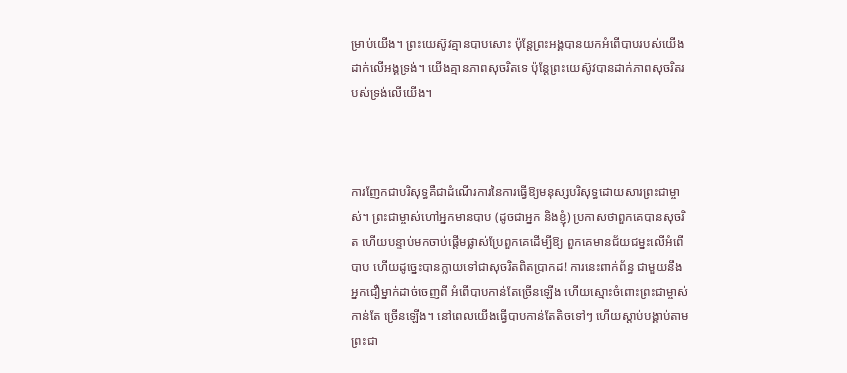ម្រាប់យើង។ ព្រះយេស៊ូវគ្មានបាបសោះ ប៉ុន្តែព្រះអង្គបានយកអំពើបាបរបស់យើងដាក់លើអង្គទ្រង់។ យើងគ្មានភាពសុចរិតទេ ប៉ុន្តែព្រះយេស៊ូវបានដាក់ភាពសុចរិតរបស់ទ្រង់លើយើង។



ការញែកជាបរិសុទ្ធគឺជាដំណើរការនៃការធ្វើឱ្យមនុស្សបរិសុទ្ធដោយសារព្រះជាម្ចាស់។ ព្រះជាម្ចាស់ហៅអ្នកមានបាប (ដូចជាអ្នក និងខ្ញុំ) ប្រកាសថាពួកគេបានសុចរិត ហើយបន្ទាប់មកចាប់ផ្តើមផ្លាស់ប្រែពួកគេដើម្បីឱ្យ ពួកគេមានជ័យជម្នះលើអំពើបាប ហើយដូច្នេះបានក្លាយទៅជាសុចរិតពិតប្រាកដ! ការនេះពាក់ព័ន្ធ ជាមួយនឹង អ្នកជឿម្នាក់ដាច់ចេញពី អំពើបាបកាន់តែច្រើនឡើង ហើយស្មោះចំពោះព្រះជាម្ចាស់កាន់តែ ច្រើនឡើង។ នៅពេលយើងធ្វើបាបកាន់តែតិចទៅៗ ហើយស្តាប់បង្គាប់តាមព្រះជា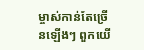ម្ចាស់កាន់តែច្រើនឡើងៗ ពួកយើ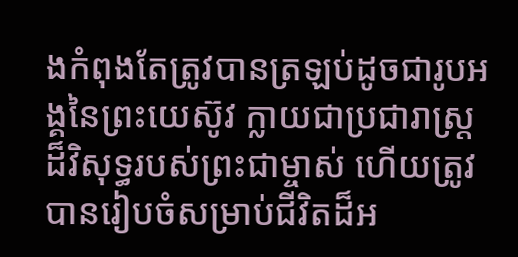ងកំពុងតែត្រូវបានត្រឡប់ដូចជារូបអង្គនៃព្រះយេស៊ូវ ក្លាយជាប្រជារាស្ត្រដ៏វិសុទ្ធរបស់ព្រះជាម្ចាស់ ហើយត្រូវបានរៀបចំសម្រាប់ជីវិតដ៏អ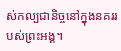ស់កល្បជានិច្ចនៅក្នុងនគររបស់ព្រះអង្គ។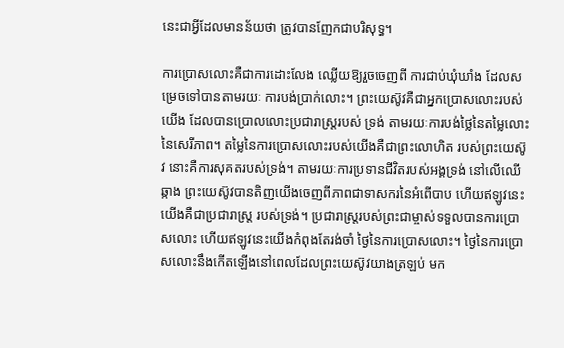នេះជាអ្វីដែលមានន័យថា ត្រូវបានញែកជាបរិសុទ្ធ។

ការប្រោសលោះគឺជាការដោះលែង ឈ្លើយឱ្យរួចចេញពី ការជាប់ឃុំឃាំង ដែលសម្រេចទៅបានតាមរយៈ ការបង់ប្រាក់លោះ។ ព្រះយេស៊ូវគឺជាអ្នកប្រោសលោះរបស់យើង ដែលបានប្រោលលោះប្រជារាស្ត្ររបស់ ទ្រង់ តាមរយៈការបង់ថ្លៃនៃតម្លៃលោះនៃសេរីភាព។ តម្លៃនៃការប្រោសលោះរបស់យើងគឺជាព្រះលោហិត របស់ព្រះយេស៊ូវ នោះគឺការសុគតរបស់ទ្រង់។ តាមរយៈការប្រទានជីវិតរបស់អង្គទ្រង់ នៅលើឈើឆ្កាង ព្រះយេស៊ូវបានតិញយើងចេញពីភាពជាទាសករនៃអំពើបាប ហើយឥឡូវនេះយើងគឺជាប្រជារាស្ត្រ របស់ទ្រង់។ ប្រជារាស្ត្ររបស់ព្រះជាម្ចាស់ទទួលបានការប្រោសលោះ ហើយឥឡូវនេះយើងកំពុងតែរង់ចាំ ថ្ងៃនៃការប្រោសលោះ។ ថ្ងៃនៃការប្រោសលោះនឹងកើតឡើងនៅពេលដែលព្រះយេស៊ូវយាងត្រឡប់ មក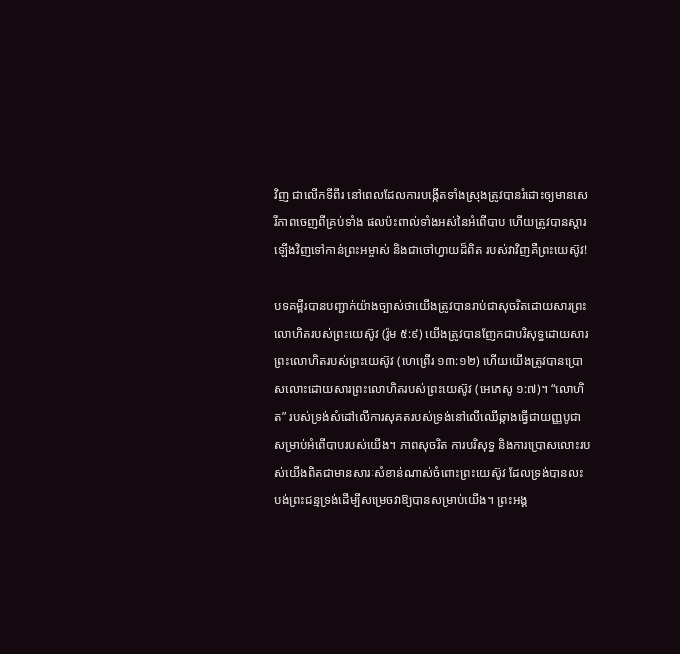វិញ ជាលើកទីពីរ នៅពេលដែលការបង្កើតទាំងស្រុងត្រូវបានរំដោះឲ្យមានសេរីភាពចេញពីគ្រប់ទាំង ផលប៉ះពាល់ទាំងអស់នៃអំពើបាប ហើយត្រូវបានស្តារឡើងវិញទៅកាន់ព្រះអម្ចាស់ និងជាចៅហ្វាយដ៏ពិត របស់វាវិញគឺព្រះយេស៊ូវ!

បទគម្ពីរបានបញ្ជាក់យ៉ាងច្បាស់ថាយើងត្រូវបានរាប់ជាសុចរិតដោយសារព្រះលោហិតរបស់ព្រះយេស៊ូវ (រ៉ូម ៥:៩) យើងត្រូវបានញែកជាបរិសុទ្ធដោយសារព្រះលោហិតរបស់ព្រះយេស៊ូវ (ហេព្រើរ ១៣:១២) ហើយយើងត្រូវបានប្រោសលោះដោយសារព្រះលោហិតរបស់ព្រះយេស៊ូវ (អេភេសូ ១:៧)។ “លោហិត” របស់ទ្រង់សំដៅលើការសុគតរបស់ទ្រង់នៅលើឈើឆ្កាងធ្វើជាយញ្ញបូជាសម្រាប់អំពើបាបរបស់យើង។ ភាពសុចរិត ការបរិសុទ្ធ និងការប្រោសលោះរបស់យើងពិតជាមានសារៈសំខាន់ណាស់ចំពោះព្រះយេស៊ូវ ដែលទ្រង់បានលះបង់ព្រះជន្មទ្រង់ដើម្បីសម្រេចវាឱ្យបានសម្រាប់យើង។ ព្រះអង្គ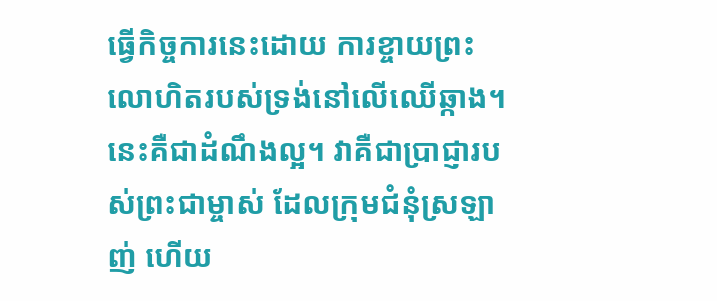ធ្វើកិច្ចការនេះដោយ ការខ្ចាយព្រះលោហិតរបស់ទ្រង់នៅលើឈើឆ្កាង។ នេះគឺជាដំណឹងល្អ។ វាគឺជាប្រាជ្ញារបស់ព្រះជាម្ចាស់ ដែលក្រុមជំនុំស្រឡាញ់ ហើយ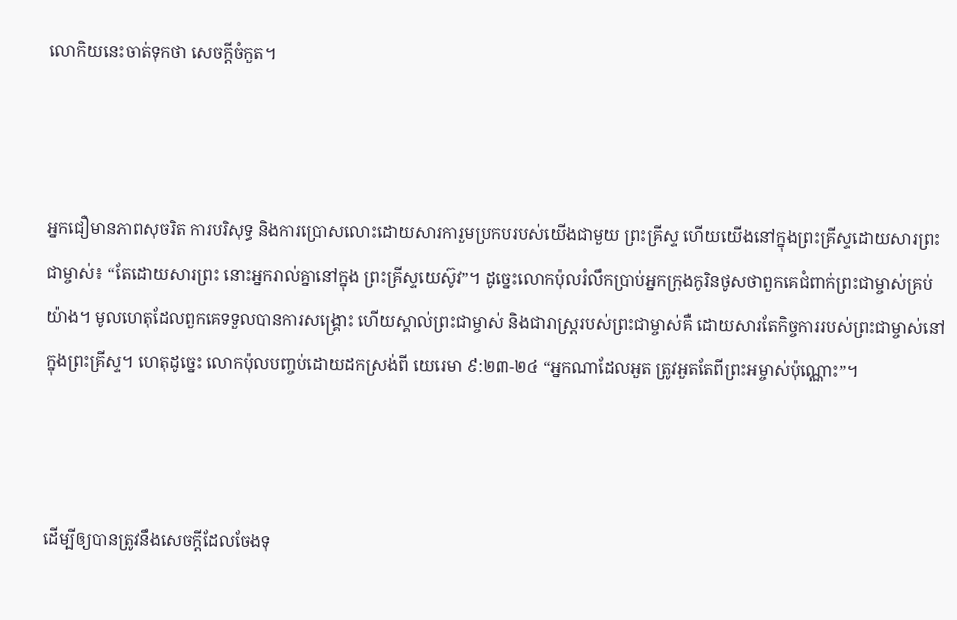លោកិយនេះចាត់ទុកថា សេចក្តីចំកួត។



អ្នកជឿមានភាពសុចរិត ការបរិសុទ្ធ និងការប្រោសលោះដោយសារការួមប្រកបរបស់យើងជាមួយ ព្រះគ្រីស្ទ ហើយយើងនៅក្នុងព្រះគ្រីស្ទដោយសារព្រះជាម្ចាស់៖ “តែដោយសារព្រះ នោះអ្នករាល់គ្នានៅក្នុង ព្រះគ្រីស្ទយេស៊ូវ”។ ដូច្នេះលោកប៉ុលរំលឹកប្រាប់អ្នកក្រុងកូរិនថូសថាពួកគេជំពាក់ព្រះជាម្ចាស់គ្រប់យ៉ាង។ មូលហេតុដែលពួកគេទទួលបានការសង្គ្រោះ ហើយស្គាល់ព្រះជាម្ចាស់ និងជារាស្ត្ររបស់ព្រះជាម្ចាស់គឺ ដោយសារតែកិច្ចការរបស់ព្រះជាម្ចាស់នៅក្នុងព្រះគ្រីស្ទ។ ហេតុដូច្នេះ លោកប៉ុលបញ្ចប់ដោយដកស្រង់ពី យេរេមា ៩:២៣-២៤ “អ្នកណាដែលអួត ត្រូវអួតតែពីព្រះអម្ចាស់ប៉ុណ្ណោះ”។



ដើម្បីឲ្យបានត្រូវនឹងសេចក្ដីដែលចែងទុ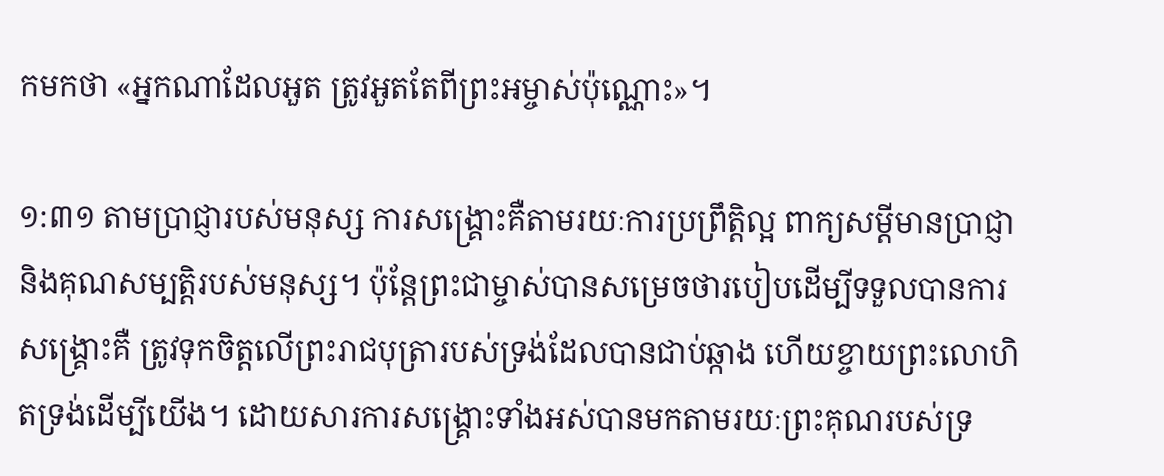កមកថា «អ្នកណាដែលអួត ត្រូវអួតតែពីព្រះ‌អម្ចាស់ប៉ុណ្ណោះ»។

១:៣១ តាមប្រាជ្ញារបស់មនុស្ស ការសង្គ្រោះគឺតាមរយៈការប្រព្រឹត្តិល្អ ពាក្យសម្តីមានប្រាជ្ញា និងគុណសម្បត្តិរបស់មនុស្ស។ ប៉ុន្តែព្រះជាម្ចាស់បានសម្រេចថារបៀបដើម្បីទទួលបានការសង្គ្រោះគឺ ត្រូវទុកចិត្តលើព្រះរាជបុត្រារបស់ទ្រង់ដែលបានជាប់ឆ្កាង ហើយខ្ចាយព្រះលោហិតទ្រង់ដើម្បីយើង។ ដោយសារការសង្គ្រោះទាំងអស់បានមកតាមរយៈព្រះគុណរបស់ទ្រ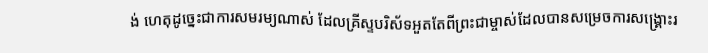ង់ ហេតុដូច្នេះជាការសមរម្យណាស់ ដែលគ្រីស្ទបរិស័ទអួតតែពីព្រះជាម្ចាស់ដែលបានសម្រេចការសង្គ្រោះរ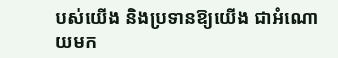បស់យើង និងប្រទានឱ្យយើង ជាអំណោយមក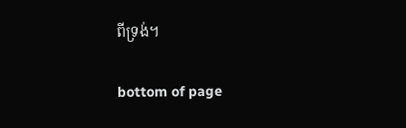ពីទ្រង់។

bottom of page